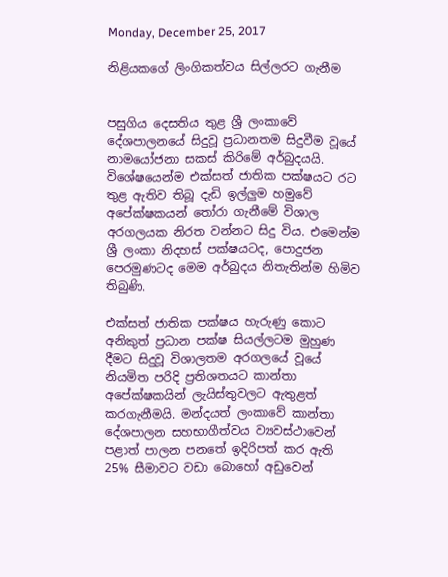Monday, December 25, 2017

නිළියකගේ ලිංගිකත්වය සිල්ලරට ගැනීම


පසුගිය දෙසතිය තුළ ශ්‍රී ලංකාවේ දේශපාලනයේ සිදුවූ ප්‍රධානතම සිදුවීම වූයේ නාමයෝජනා සකස් කිරිමේ අර්බුදයයි. විශේෂයෙන්ම එක්සත් ජාතික පක්ෂයට රට තුළ ඇතිව තිබූ දැඩි ඉල්ලුම හමුවේ අපේක්ෂකයන් තෝරා ගැනීමේ විශාල අරගලයක නිරත වන්නට සිදු විය. එමෙන්ම ශ්‍රී ලංකා නිදහස් පක්ෂයටද, පොදුජන පෙරමුණටද මෙම අර්බුදය නිතැතින්ම හිමිව තිබුණි.

එක්සත් ජාතික පක්ෂය හැරුණු කොට අනිකුත් ප්‍රධාන පක්ෂ සියල්ලටම මුහුණ දීමට සිදුවූ විශාලතම අරගලයේ වූයේ නියමිත පරිදි ප්‍රතිශතයට කාන්තා අපේක්ෂකයින් ලැයිස්තුවලට ඇතුළත් කරගැනීමයි. මන්දයත් ලංකාවේ කාන්තා දේශපාලන සහභාගීත්වය ව්‍යවස්ථාවෙන් පළාත් පාලන පනතේ ඉදිරිපත් කර ඇති 25% සීමාවට වඩා බොහෝ අඩුවෙන්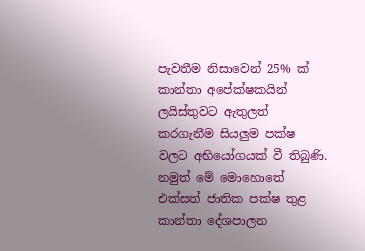පැවතීම නිසාවෙන් 25% ක් කාන්තා අපේක්ෂකයින් ලයිස්තුවට ඇතුලත් කරගැනීම සියලුම පක්ෂ වලට අභියෝගයක් වී තිබුණි. නමුත් මේ මොහොතේ එක්සත් ජාතික පක්ෂ තුළ කාන්තා දේශපාලන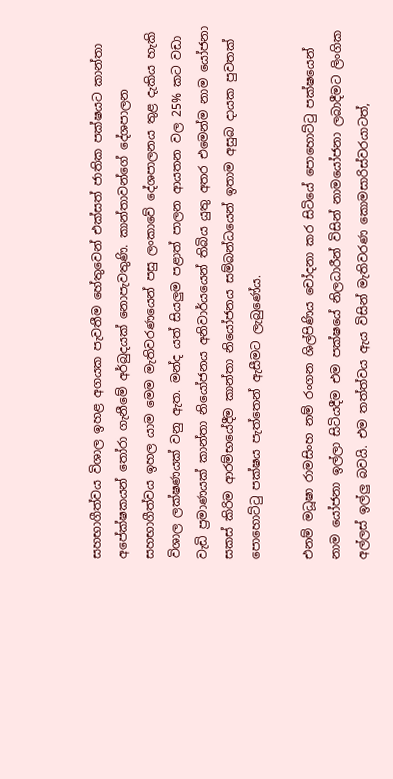සහභාගීත්වය විශාල ඉහළ අගයක පැවතීම හේතුවෙන් එක්සත් ජාතික පක්ෂයට කාන්තා අපේක්ෂකයන් තෝරා ගැනීමේ අර්බුදයක් නොපැවතුණි. කාන්තාවන්ගේ දේශපාලන සහභාගීත්වය ඉහල යාම මෙම මැතිවරණයෙන් පසු ලංකාවේ දේශපාලනය තුළ දැකිය හැකි විශාල ලක්ෂණයක් වනු ඇත. මන්ද යත් සියලුම පළාත් පාලන ආයතන වල 25% කට වඩා වැඩි ප්‍රමාණයක් කාන්තා නියෝජනය අනිවාර්යයෙන් තිබිය යුතු අතර එමෙන්ම නාම යෝජනා සකස් කිරිම ආරම්භයේදීම කාන්තා නියෝජනය සම්බන්ධයෙන් ඉතාම අසුබ දායක පුවතක් පොහොට්ටු පක්ෂය පැත්තෙන් ඇසීමට ලැබුණේය.

එනම් මධූෂා රාමසිංහ නම් රංගන ශිල්පිණිය චෝදනා කර සිටියේ පොහොට්ටු පක්ෂයෙන් නාම යෝජනා ඉල්ලා සිටියදීම එම පක්ෂයේ නිලධාරීන් විසින් නාමයෝජනා ලබාදීමට ලිංගික අල්ලස් ඉල්ලු බවයි. එම තත්ත්වය ඇය විසින් මැතිවරණ කොමසාරිස්වරයාටත්,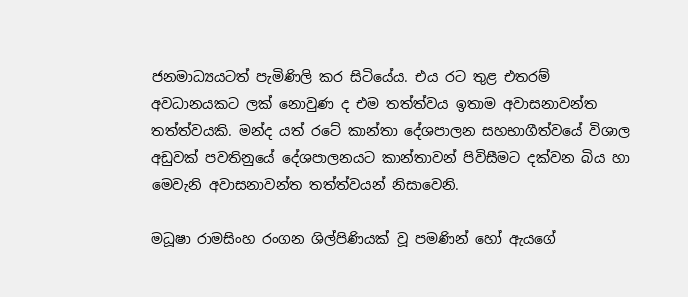ජනමාධ්‍යයටත් පැමිණිලි කර සිටියේය. එය රට තුළ එතරම් අවධානයකට ලක් නොවුණ ද එම තත්ත්වය ඉතාම අවාසනාවන්ත තත්ත්වයකි. මන්ද යත් රටේ කාන්තා දේශපාලන සහභාගීත්වයේ විශාල අඩුවක් පවතිනුයේ දේශපාලනයට කාන්තාවන් පිවිසීමට දක්වන බිය හා මෙවැනි අවාසනාවන්ත තත්ත්වයන් නිසාවෙනි.

මධූෂා රාමසිංහ රංගන ශිල්පිණියක් වූ පමණින් හෝ ඇයගේ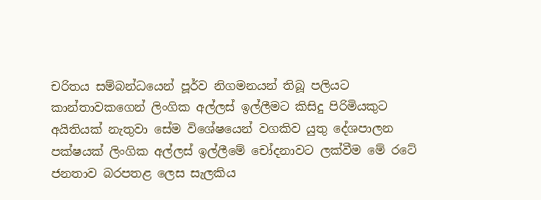චරිතය සම්බන්ධයෙන් පූර්ව නිගමනයන් තිබූ පලියට කාන්තාවකගෙන් ලිංගික අල්ලස් ඉල්ලීමට කිසිදු පිරිමියකුට අයිතියක් නැතුවා සේම විශේෂයෙන් වගකිව යුතු දේශපාලන පක්ෂයක් ලිංගික අල්ලස් ඉල්ලීමේ චෝදනාවට ලක්වීම මේ රටේ ජනතාව බරපතළ ලෙස සැලකිය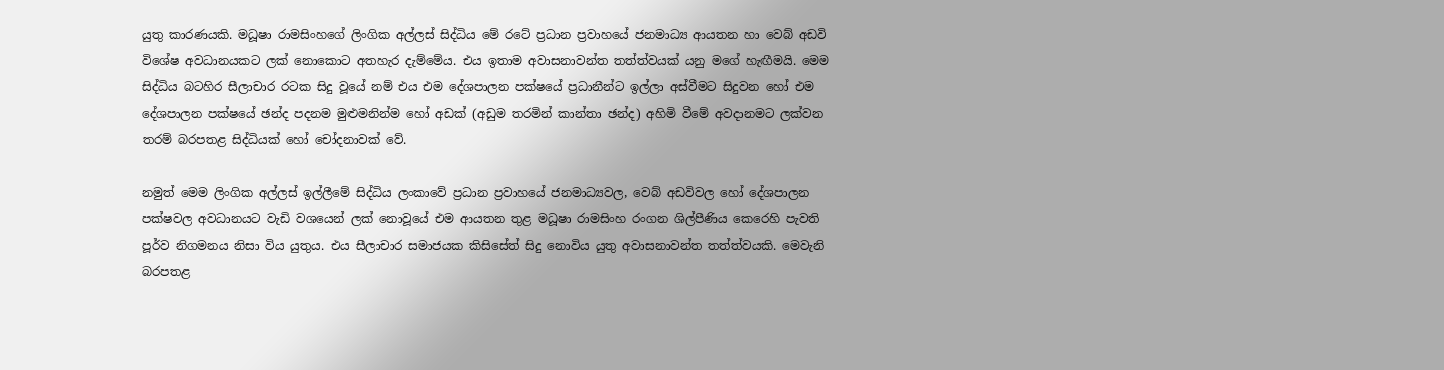යුතු කාරණයකි. මධූෂා රාමසිංහගේ ලිංගික අල්ලස් සිද්ධිය මේ රටේ ප්‍රධාන ප්‍රවාහයේ ජනමාධ්‍ය ආයතන හා වෙබ් අඩවි විශේෂ අවධානයකට ලක් නොකොට අතහැර දැම්මේය. එය ඉතාම අවාසනාවන්ත තත්ත්වයක් යනු මගේ හැඟීමයි. මෙම සිද්ධිය බටහිර සීලාචාර රටක සිදු වූයේ නම් එය එම දේශපාලන පක්ෂයේ ප්‍රධානීන්ට ඉල්ලා අස්වීමට සිදුවන හෝ එම දේශපාලන පක්ෂයේ ඡන්ද පදනම මුළුමනින්ම හෝ අඩක් (අඩුම තරමින් කාන්තා ඡන්ද) අහිමි වීමේ අවදානමට ලක්වන තරම් බරපතළ සිද්ධියක් හෝ චෝදනාවක් වේ.

නමුත් මෙම ලිංගික අල්ලස් ඉල්ලීමේ සිද්ධිය ලංකාවේ ප්‍රධාන ප්‍රවාහයේ ජනමාධ්‍යවල, වෙබ් අඩවිවල හෝ දේශපාලන පක්ෂවල අවධානයට වැඩි වශයෙන් ලක් නොවූයේ එම ආයතන තුළ මධූෂා රාමසිංහ රංගන ශිල්පීණිය කෙරෙහි පැවති පූර්ව නිගමනය නිසා විය යුතුය. එය සීලාචාර සමාජයක කිසිසේත් සිදු නොවිය යුතු අවාසනාවන්ත තත්ත්වයකි. මෙවැනි බරපතළ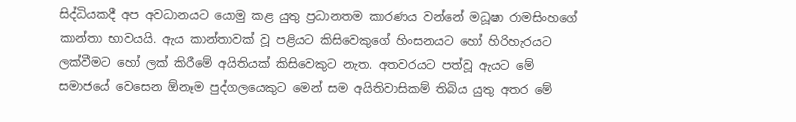සිද්ධියකදී අප අවධානයට යොමු කළ යුතු ප්‍රධානතම කාරණය වන්නේ මධූෂා රාමසිංහගේ කාන්තා භාවයයි. ඇය කාන්තාවක් වූ පළියට කිසිවෙකුගේ හිංසනයට හෝ හිරිහැරයට ලක්වීමට හෝ ලක් කිරීමේ අයිතියක් කිසිවෙකුට නැත. අතවරයට පත්වූ ඇයට මේ සමාජයේ වෙසෙන ඕනෑම පුද්ගලයෙකුට මෙන් සම අයිතිවාසිකම් තිබිය යුතු අතර මේ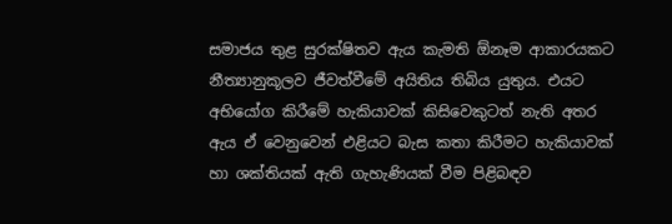සමාජය තුළ සුරක්ෂිතව ඇය කැමති ඕනෑම ආකාරයකට නීත්‍යානුකූලව ජීවත්වීමේ අයිතිය තිබිය යුතුය. එයට අභියෝග කිරීමේ හැකියාවක් කිසිවෙකුටත් නැති අතර ඇය ඒ වෙනුවෙන් එළියට බැස කතා කිරීමට හැකියාවක් හා ශක්තියක් ඇති ගැහැණියක් වීම පිළිබඳව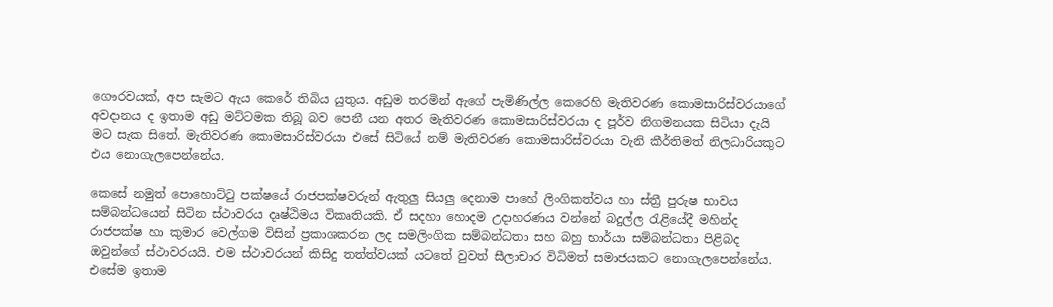ගෞරවයක්, අප සැමට ඇය කෙරේ තිබිය යුතුය. අඩුම තරමින් ඇගේ පැමිණිල්ල කෙරෙහි මැතිවරණ කොමසාරිස්වරයාගේ අවදානය ද ඉතාම අඩු මට්ටමක තිබූ බව පෙනී යන අතර මැතිවරණ කොමසාරිස්වරයා ද පූර්ව නිගමනයක සිටියා දැයි මට සැක සිතේ. මැතිවරණ කොමසාරිස්වරයා එසේ සිටියේ නම් මැතිවරණ කොමසාරිස්වරයා වැනි කීර්තිමත් නිලධාරියකුට එය නොගැලපෙන්නේය.

කෙසේ නමුත් පොහොට්ටු පක්ෂයේ රාජපක්ෂවරුන් ඇතුලු සියලු දෙනාම පාහේ ලිංගිකත්වය හා ස්ත්‍රී පුරුෂ භාවය සම්බන්ධයෙන් සිටින ස්ථාවරය දෘෂ්ඨිමය විකෘතියකි. ඒ සදහා හොදම උදාහරණය වන්නේ බදුල්ල රැළියේදී මහින්ද රාජපක්ෂ හා කුමාර වෙල්ගම විසින් ප්‍රකාශකරන ලද සමලිංගික සම්බන්ධතා සහ බහු භාර්යා සම්බන්ධතා පිළිබද ඔවුන්ගේ ස්ථාවරයයි. එම ස්ථාවරයන් කිසිදු තත්ත්වයක් යටතේ වුවත් සීලාචාර විධිමත් සමාජයකට නොගැලපෙන්නේය. එසේම ඉතාම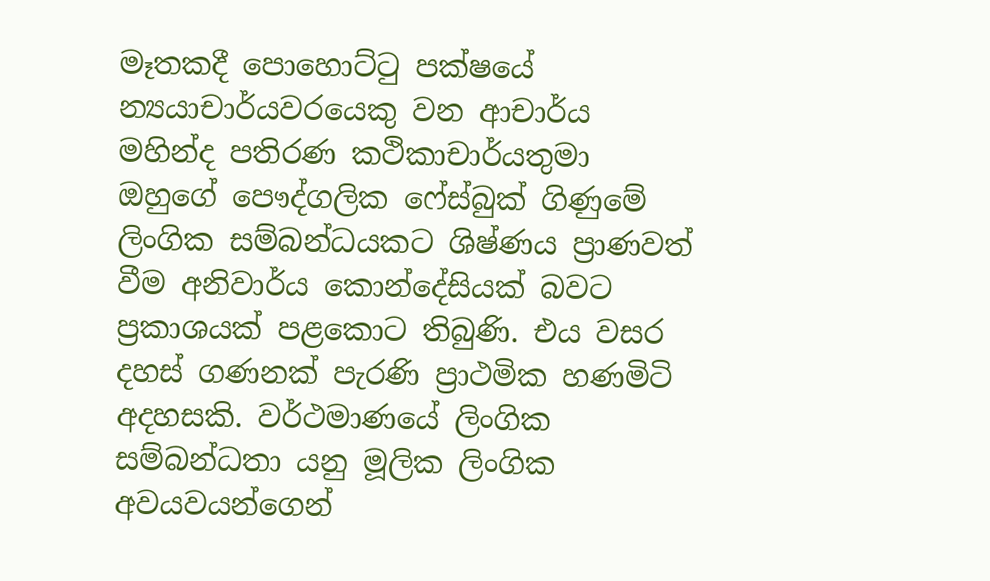මෑතකදී පොහෙ‍ාට්ටු පක්ෂයේ න්‍යයාචාර්යවරයෙකු වන ආචාර්ය මහින්ද පතිරණ කථිකාචාර්යතුමා ඔහුගේ පෞද්ගලික ෆේස්බුක් ගිණුමේ ලිංගික සම්බන්ධයකට ශිෂ්ණය ප්‍රාණවත් වීම අනිවාර්ය කොන්දේසියක් බවට ප්‍රකාශයක් පළකොට තිබුණි. එය වසර දහස් ගණනක් පැරණි ප්‍රාථමික හණමිටි අදහසකි. වර්ථමාණයේ ලිංගික සම්බන්ධතා යනු මූලික ලිංගික අවයවයන්ගෙන්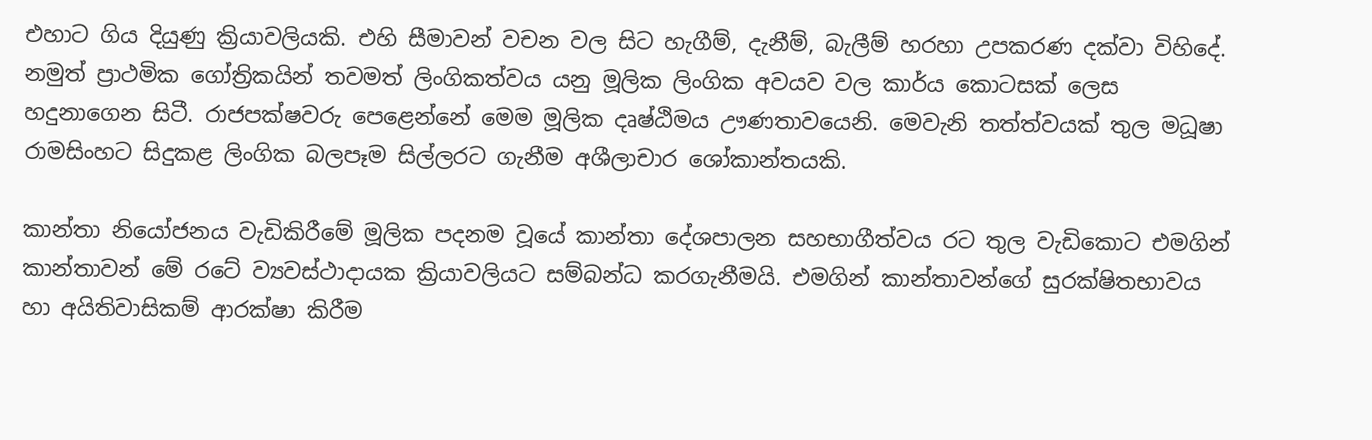එහාට ගිය දියුණු ක්‍රියාවලියකි. එහි සීමාවන් වචන වල සිට හැගීම්, දැනීම්, බැලීම් හරහා උපකරණ දක්වා විහිදේ. නමුත් ප්‍රාථමික ගෝත්‍රිකයින් තවමත් ලිංගිකත්වය යනු මූලික ලිංගික අවයව වල කාර්ය කොටසක් ලෙස හදුනාගෙන සිටී. රාජපක්ෂවරු පෙළෙන්නේ මෙම මූලික දෘෂ්ඨිමය ඌණතාවයෙනි. මෙවැනි තත්ත්වයක් තුල මධූෂා රාමසිංහට සිදුකළ ලිංගික බලපෑම සිල්ලරට ගැනීම අශීලාචාර ශෝකාන්තයකි.

කාන්තා නියෝජනය වැඩිකිරීමේ මූලික පදනම වූයේ කාන්තා දේශපාලන සහභාගීත්වය රට තුල වැඩිකොට එමගින් කාන්තාවන් මේ රටේ ව්‍යවස්ථාදායක ක්‍රියාවලියට සම්බන්ධ කරගැනීමයි. එමගින් කාන්තාවන්ගේ සුරක්ෂිතභාවය හා අයිතිවාසිකම් ආරක්ෂා කිරීම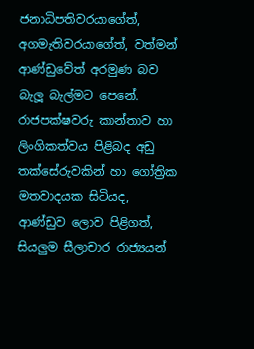ජනාධිපතිවරයාගේත්, අගමැතිවරයාගේත්, වත්මන් ආණ්ඩුවේත් අරමුණ බව බැලූ බැල්මට පෙනේ. රාජපක්ෂවරු කාන්තාව හා ලිංගිකත්වය පිළිබද අඩු තක්සේරුවකින් හා ගෝත්‍රික මතවාදයක සිටියද, ආණ්ඩුව ලොව පිළිගත්, සියලුම සීලාචාර රාජ්‍යයන්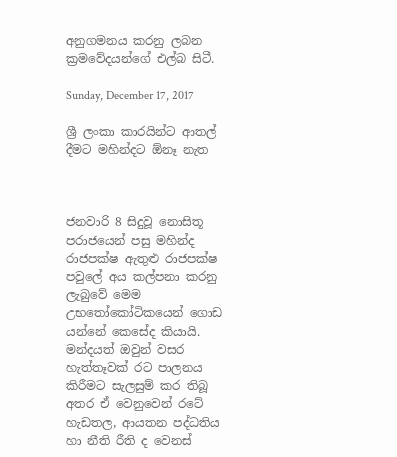අනුගමනය කරනු ලබන ක්‍රමවේදයන්ගේ එල්බ සිටී.

Sunday, December 17, 2017

ශ්‍රී ලංකා කාරයින්ට ආතල් දීමට මහින්දට ඕනෑ නැත



ජනවාරි 8 සිදුවූ නොසිතූ පරාජයෙන් පසු මහින්ද රාජපක්ෂ ඇතුළු රාජපක්ෂ පවුලේ අය කල්පනා කරනු ලැබුවේ මෙම උභතෝකෝටිකයෙන් ගොඩ යන්නේ කෙසේද කියායි. මන්දයත් ඔවුන් වසර හැත්තෑවක් රට පාලනය කිරීමට සැලසුම් කර තිබූ අතර ඒ වෙනුවෙන් රටේ හැඩතල, ආයතන පද්ධතිය හා නීති රීති ද වෙනස්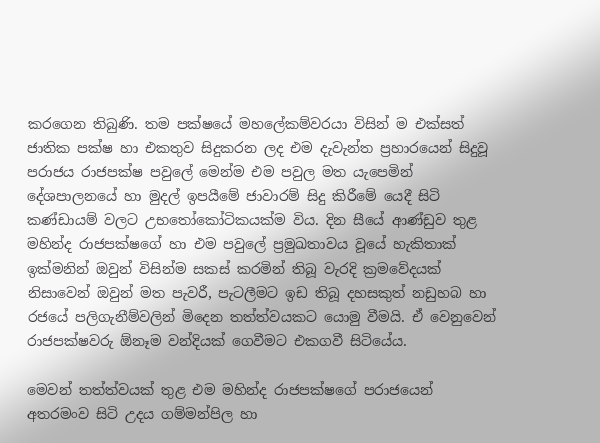කරගෙන තිබුණි. තම පක්ෂයේ මහලේකම්වරයා විසින් ම එක්සත් ජාතික පක්ෂ හා එකතුව සිදුකරන ලද එම දැවැන්ත ප්‍රහාරයෙන් සිදුවූ පරාජය රාජපක්ෂ පවුලේ මෙන්ම එම පවුල මත යැපෙමින් දේශපාලනයේ හා මුදල් ඉපයීමේ ජාවාරම් සිදු කිරීමේ යෙදී සිටි කණ්ඩායම් වලට උභතෝකෝටිකයක්ම විය. දින සීයේ ආණ්ඩුව තුළ මහින්ද රාජපක්ෂගේ හා එම පවුලේ ප්‍රමුඛතාවය වූයේ හැකිතාක් ඉක්මනින් ඔවුන් විසින්ම සකස් කරමින් තිබූ වැරදි ක්‍රමවේදයක් නිසාවෙන් ඔවුන් මත පැවරී, පැටලීමට ඉඩ තිබූ දහසකුත් නඩුහබ හා රජයේ පලිගැනීම්වලින් මිදෙන තත්ත්වයකට යොමු වීමයි. ඒ වෙනුවෙන් රාජපක්ෂවරු ඕනෑම වන්දියක් ගෙවීමට එකගවී සිටියේය.

මෙවන් තත්ත්වයක් තුළ එම මහින්ද රාජපක්ෂගේ පරාජයෙන් අතරමංව සිටි උදය ගම්මන්පිල හා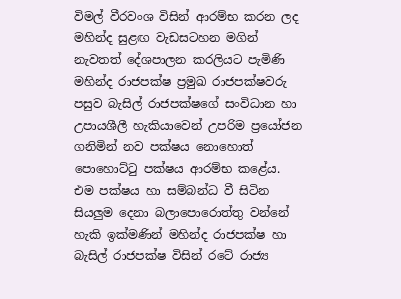විමල් වීරවංශ විසින් ආරම්භ කරන ලද මහින්ද සුළඟ වැඩසටහන මගින් නැවතත් දේශපාලන කරලියට පැමිණි මහින්ද රාජපක්ෂ ප්‍රමුඛ රාජපක්ෂවරු පසුව බැසිල් රාජපක්ෂගේ සංවිධාන හා උපායශීලී හැකියාවෙන් උපරිම ප්‍රයෝජන ගනිමින් නව පක්ෂය නොහොත් පොහොට්ටු පක්ෂය ආරම්භ කළේය. එම පක්ෂය හා සම්බන්ධ වී සිටින සියලුම දෙනා බලාපොරොත්තු වන්නේ හැකි ඉක්මණින් මහින්ද රාජපක්ෂ හා බැසිල් රාජපක්ෂ විසින් රටේ රාජ්‍ය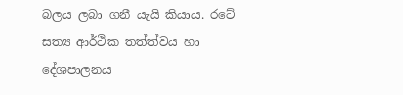බලය ලබා ගනී යැයි කියාය. රටේ සත්‍ය ආර්ථික තත්ත්වය හා දේශපාලනය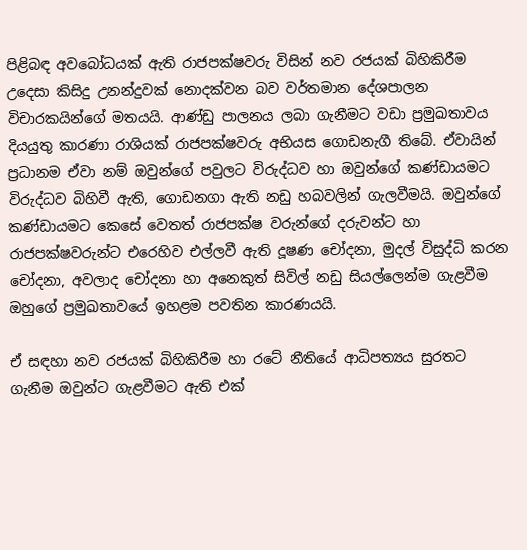පිළිබඳ අවබෝධයක් ඇති රාජපක්ෂවරු විසින් නව රජයක් බිහිකිරීම උදෙසා කිසිදු උනන්දුවක් නොදක්වන බව වර්තමාන දේශපාලන විචාරකයින්ගේ මතයයි. ආණ්ඩු පාලනය ලබා ගැනීමට වඩා ප්‍රමුඛතාවය දියයුතු කාරණා රාශියක් රාජපක්ෂවරු අභියස ගොඩනැගී තිබේ. ඒවායින් ප්‍රධානම ඒවා නම් ඔවුන්ගේ පවුලට විරුද්ධව හා ඔවුන්ගේ කණ්ඩායමට විරුද්ධව බිහිවී ඇති, ගොඩනගා ඇති නඩු හබවලින් ගැලවීමයි. ඔවුන්ගේ කණ්ඩායමට කෙසේ වෙතත් රාජපක්ෂ වරුන්ගේ දරුවන්ට හා රාජපක්ෂවරුන්ට එරෙහිව එල්ලවී ඇති දූෂණ චෝදනා, මුදල් විසුද්ධි කරන චෝදනා, අවලාද චෝදනා හා අනෙකුත් සිවිල් නඩු සියල්ලෙන්ම ගැළවීම ඔහුගේ ප්‍රමුඛතාවයේ ඉහළම පවතින කාරණයයි.

ඒ සඳහා නව රජයක් බිහිකිරීම හා රටේ නීතියේ ආධිපත්‍යය සුරතට ගැනීම ඔවුන්ට ගැළවීමට ඇති එක්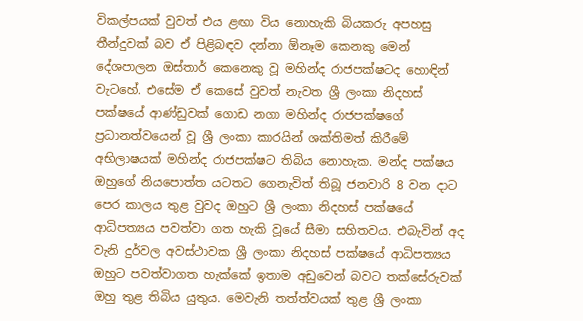විකල්පයක් වුවත් එය ළඟා විය නොහැකි බියකරු අපහසු තීන්දුවක් බව ඒ පිළිබඳව දන්නා ඕනෑම කෙනකු මෙන් දේශපාලන ඔස්තාර් කෙනෙකු වූ මහින්ද රාජපක්ෂටද හොඳින් වැටහේ. එසේම ඒ කෙසේ වුවත් නැවත ශ්‍රී ලංකා නිදහස් පක්ෂයේ ආණ්ඩුවක් ගොඩ නගා මහින්ද රාජපක්ෂගේ ප්‍රධානත්වයෙන් වූ ශ්‍රී ලංකා කාරයින් ශක්තිමත් කිරීමේ අභිලාෂයක් මහින්ද රාජපක්ෂට තිබිය නොහැක. මන්ද පක්ෂය ඔහුගේ නියපොත්ත යටතට ගෙනැවිත් තිබූ ජනවාරි 8 වන දාට පෙර කාලය තුළ වුවද ඔහුට ශ්‍රී ලංකා නිදහස් පක්ෂයේ ආධිපත්‍යය පවත්වා ගත හැකි වූයේ සීමා සහිතවය. එබැවින් අද වැනි දුර්වල අවස්ථාවක ශ්‍රී ලංකා නිදහස් පක්ෂයේ ආධිපත්‍යය ඔහුට පවත්වාගත හැක්කේ ඉතාම අඩුවෙන් බවට තක්සේරුවක් ඔහු තුළ තිබිය යුතුය. මෙවැනි තත්ත්වයක් තුළ ශ්‍රී ලංකා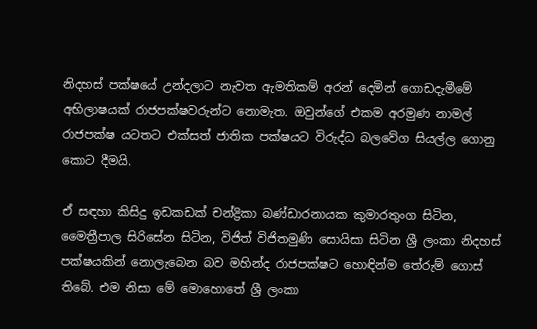නිදහස් පක්ෂයේ උන්දලාට නැවත ඇමතිකම් අරන් දෙමින් ගොඩදැමීමේ අභිලාෂයක් රාජපක්ෂවරුන්ට නොමැත. ඔවුන්ගේ එකම අරමුණ නාමල් රාජපක්ෂ යටතට එක්සත් ජාතික පක්ෂයට විරුද්ධ බලවේග සියල්ල ගොනු කොට දීමයි.

ඒ සඳහා කිසිදු ඉඩකඩක් චන්ද්‍රිකා බණ්ඩාරනායක කුමාරතුංග සිටින, මෛත්‍රීපාල සිරිසේන සිටින, විජිත් විජිතමුණි සොයිසා සිටින ශ්‍රී ලංකා නිදහස් පක්ෂයකින් නොලැබෙන බව මහින්ද රාජපක්ෂට හොඳින්ම තේරුම් ගොස් තිබේ. එම නිසා මේ මොහොතේ ශ්‍රී ලංකා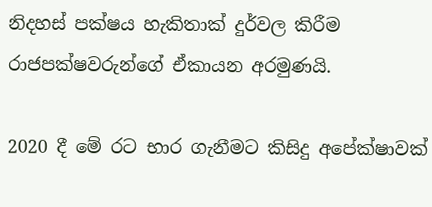නිදහස් පක්ෂය හැකිතාක් දුර්වල කිරීම රාජපක්ෂවරුන්ගේ ඒකායන අරමුණයි.

2020 දී මේ රට භාර ගැනීමට කිසිදු අපේක්ෂාවක්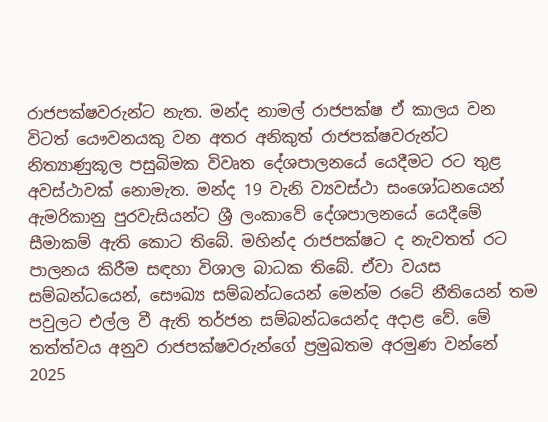රාජපක්ෂවරුන්ට නැත. මන්ද නාමල් රාජපක්ෂ ඒ කාලය වන විටත් යෞවනයකු වන අතර අනිකුත් රාජපක්ෂවරුන්ට නිත්‍යාණුකූල පසුබිමක විවෘත දේශපාලනයේ යෙදීමට රට තුළ අවස්ථාවක් නොමැත. මන්ද 19 වැනි ව්‍යවස්ථා සංශෝධනයෙන් ඇමරිකානු පුරවැසියන්ට ශ්‍රී ලංකාවේ දේශපාලනයේ යෙදීමේ සීමාකම් ඇති කොට තිබේ. මහින්ද රාජපක්ෂට ද නැවතත් රට පාලනය කිරීම සඳහා විශාල බාධක තිබේ. ඒවා වයස සම්බන්ධයෙන්, සෞඛ්‍ය සම්බන්ධයෙන් මෙන්ම රටේ නීතියෙන් තම පවුලට එල්ල වී ඇති තර්ජන සම්බන්ධයෙන්ද අදාළ වේ. මේ තත්ත්වය අනුව රාජපක්ෂවරුන්ගේ ප්‍රමුඛතම අරමුණ වන්නේ 2025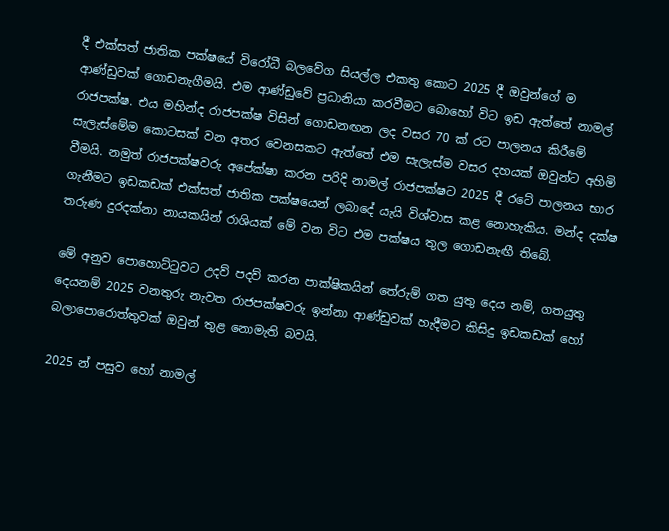දී එක්සත් ජාතික පක්ෂයේ විරෝධී බලවේග සියල්ල එකතු කොට 2025 දී ඔවුන්ගේ ම ආණ්ඩුවක් ගොඩනැගීමයි. එම ආණ්ඩුවේ ප්‍රධානියා කරවීමට බොහෝ විට ඉඩ ඇත්තේ නාමල් රාජපක්ෂ. එය මහින්ද රාජපක්ෂ විසින් ගොඩනඟන ලද වසර 70 ක් රට පාලනය කිරීමේ සැලැස්මේම කොටසක් වන අතර වෙනසකට ඇත්තේ එම සැලැස්ම වසර දහයක් ඔවුන්ට අහිමි වීමයි. නමුත් රාජපක්ෂවරු අපේක්ෂා කරන පරිදි නාමල් රාජපක්ෂට 2025 දී රටේ පාලනය භාර ගැනීමට ඉඩකඩක් එක්සත් ජාතික පක්ෂයෙන් ලබාදේ යැයි විශ්වාස කළ නොහැකිය. මන්ද දක්ෂ තරුණ දුරදක්නා නායකයින් රාශියක් මේ වන විට එම පක්ෂය තුල ගොඩනැඟී තිබේ.

මේ අනුව පොහොට්ටුවට උදව් පදව් කරන පාක්ෂිකයින් තේරුම් ගත යුතු දෙය නම්, ගතයුතු දෙයනම් 2025 වනතුරු නැවත රාජපක්ෂවරු ඉන්නා ආණ්ඩුවක් හැදීමට කිසිදු ඉඩකඩක් හෝ බලාපොරොත්තුවක් ඔවුන් තුළ නොමැති බවයි.

2025 න් පසුව හෝ නාමල්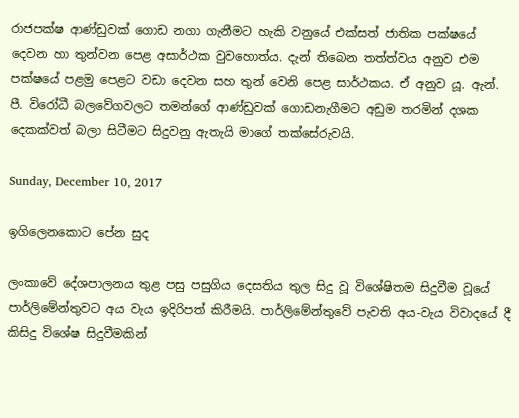රාජපක්ෂ ආණ්ඩුවක් ගොඩ නගා ගැනීමට හැකි වනුයේ එක්සත් ජාතික පක්ෂයේ දෙවන හා තුන්වන පෙළ අසාර්ථක වුවහොත්ය. දැන් තිබෙන තත්ත්වය අනුව එම පක්ෂයේ පළමු පෙළට වඩා දෙවන සහ තුන් වෙනි පෙළ සාර්ථකය. ඒ අනුව යූ. ඇන්. පී. විරෝධී බලවේගවලට තමන්ගේ ආණ්ඩුවක් ගොඩනැගීමට අඩුම තරමින් දශක දෙකක්වත් බලා සිටීමට සිදුවනු ඇතැයි මාගේ තක්සේරුවයි.

Sunday, December 10, 2017

ඉගිලෙනකොට පේන සුද

ලංකාවේ දේශපාලනය තුළ පසු පසුගිය දෙසතිය තුල සිදු වූ විශේෂිතම සිදුවීම වූයේ පාර්ලිමේන්තුවට අය වැය ඉදිරිපත් කිරීමයි. පාර්ලිමේන්තුවේ පැවති අය-වැය විවාදයේ දී කිසිදු විශේෂ සිදුවීමකින්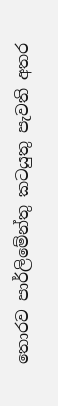තොරව පාර්ලිමේන්තු කටයුතු පැවති අතර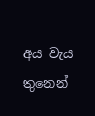අය වැය තුනෙන්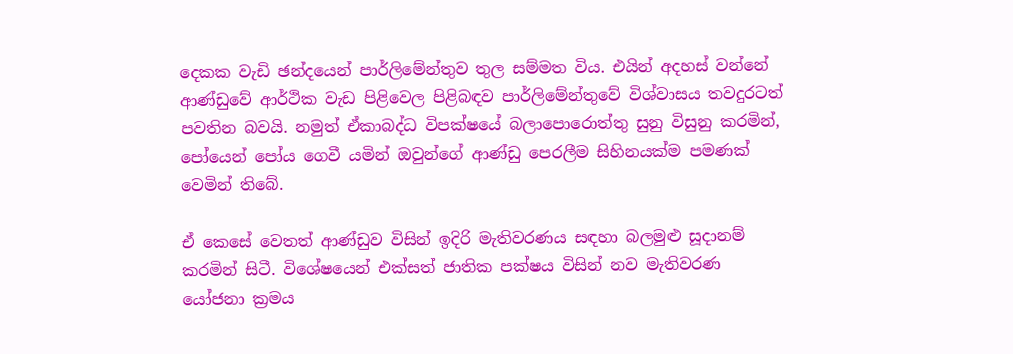දෙකක වැඩි ඡන්දයෙන් පාර්ලිමේන්තුව තුල සම්මත විය. එයින් අදහස් වන්නේ ආණ්ඩුවේ ආර්ථික වැඩ පිළිවෙල පිළිබඳව පාර්ලිමේන්තුවේ විශ්වාසය තවදුරටත් පවතින බවයි. නමුත් ඒකාබද්ධ විපක්ෂයේ බලාපොරොත්තු සුනු විසුනු කරමින්, පෝයෙන් පෝය ගෙවී යමින් ඔවුන්ගේ ආණ්ඩු පෙරලීම සිහිනයක්ම පමණක් වෙමින් තිබේ.

ඒ කෙසේ වෙතත් ආණ්ඩුව විසින් ඉදිරි මැතිවරණය සඳහා බලමුළු සූදානම් කරමින් සිටී. විශේෂයෙන් එක්සත් ජාතික පක්ෂය විසින් නව මැතිවරණ යෝජනා ක්‍රමය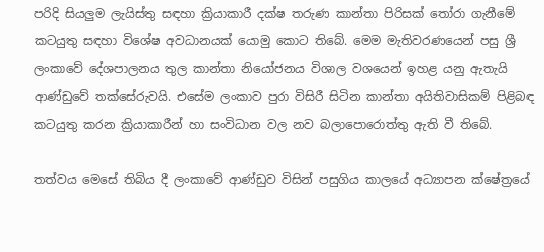පරිදි සියලුම ලැයිස්තු සඳහා ක්‍රියාකාරී දක්ෂ තරුණ කාන්තා පිරිසක් තෝරා ගැනීමේ කටයුතු සඳහා විශේෂ අවධානයක් යොමු කොට තිබේ. මෙම මැතිවරණයෙන් පසු ශ්‍රී ලංකාවේ දේශපාලනය තුල කාන්තා නියෝජනය විශාල වශයෙන් ඉහළ යනු ඇතැයි ආණ්ඩුවේ තක්සේරුවයි. එසේම ලංකාව පුරා විසිරී සිටින කාන්තා අයිතිවාසිකම් පිළිබඳ කටයුතු කරන ක්‍රියාකාරීන් හා සංවිධාන වල නව බලාපොරොත්තු ඇති වී තිබේ.

තත්වය මෙසේ තිබිය දී ලංකාවේ ආණ්ඩුව විසින් පසුගිය කාලයේ අධ්‍යාපන ක්ෂේත්‍රයේ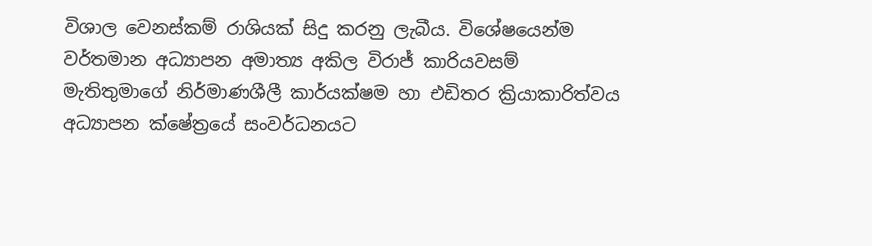විශාල වෙනස්කම් රාශියක් සිදු කරනු ලැබීය. විශේෂයෙන්ම වර්තමාන අධ්‍යාපන අමාත්‍ය අකිල විරාජ් කාරියවසම් මැතිතුමාගේ නිර්මාණශීලී කාර්යක්ෂම හා එඩිතර ක්‍රියාකාරිත්වය අධ්‍යාපන ක්ෂේත්‍රයේ සංවර්ධනයට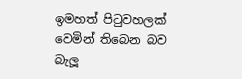ඉමහත් පිටුවහලක් වෙමින් තිබෙන බව බැලූ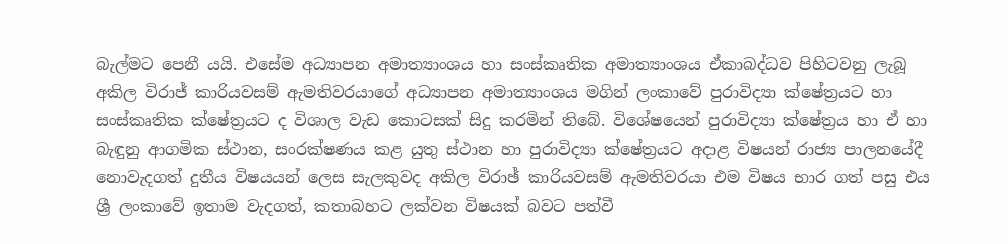බැල්මට පෙනී යයි. එසේම අධ්‍යාපන අමාත්‍යාංශය හා සංස්කෘතික අමාත්‍යාංශය ඒකාබද්ධව පිහිටවනු ලැබූ අකිල විරාජ් කාරියවසම් ඇමතිවරයාගේ අධ්‍යාපන අමාත්‍යාංශය මගින් ලංකාවේ පුරාවිද්‍යා ක්ෂේත්‍රයට හා සංස්කෘතික ක්ෂේත්‍රයට ද විශාල වැඩ කොටසක් සිදු කරමින් තිබේ. විශේෂයෙන් පුරාවිද්‍යා ක්ෂේත්‍රය හා ඒ හා බැඳුනු ආගමික ස්ථාන, සංරක්ෂණය කළ යුතු ස්ථාන හා පුරාවිද්‍යා ක්ෂේත්‍රයට අදාළ විෂයන් රාජ්‍ය පාලනයේදී නොවැදගත් දුතීය විෂයයන් ලෙස සැලකුවද අකිල විරාඡ් කාරියවසම් ඇමතිවරයා එම විෂය භාර ගත් පසු එය ශ්‍රී ලංකාවේ ඉතාම වැදගත්, කතාබහට ලක්වන විෂයක් බවට පත්වී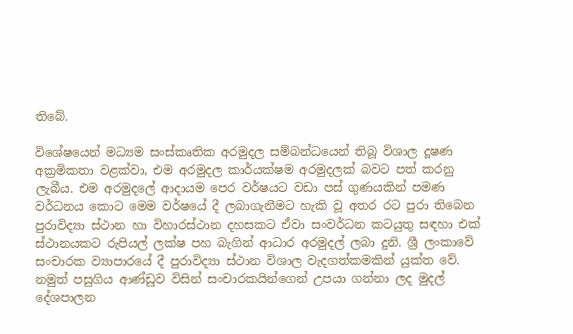තිබේ.

විශේෂයෙන් මධ්‍යම සංස්කෘතික අරමුදල සම්බන්ධයෙන් තිබූ විශාල දූෂණ අක්‍රමිකතා වළක්වා, එම අරමුදල කාර්යක්ෂම අරමුදලක් බවට පත් කරනු ලැබීය. එම අරමුදලේ ආදායම පෙර වර්ෂයට වඩා පස් ගුණයකින් පමණ වර්ධනය කොට මෙම වර්ෂයේ දී ලබාගැනීමට හැකි වූ අතර රට පුරා තිබෙන පුරාවිද්‍යා ස්ථාන හා විහාරස්ථාන දහසකට ඒවා සංවර්ධන කටයුතු සඳහා එක් ස්ථානයකට රුපියල් ලක්ෂ පහ බැගින් ආධාර අරමුදල් ලබා දුනි. ශ්‍රී ලංකාවේ සංචාරක ව්‍යාපාරයේ දී පුරාවිද්‍යා ස්ථාන විශාල වැදගත්කමකින් යුක්ත වේ. නමුත් පසුගිය ආණ්ඩුව විසින් සංචාරකයින්ගෙන් උපයා ගන්නා ලද මුදල් දේශපාලන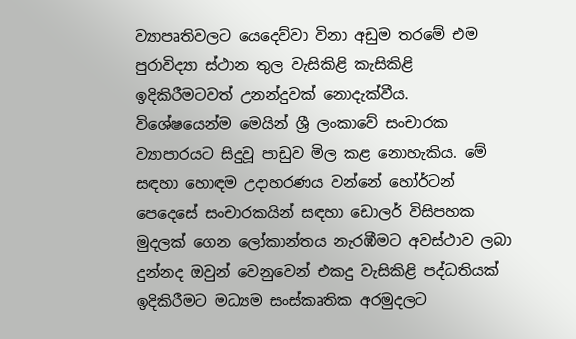ව්‍යාපෘතිවලට යෙදෙව්වා විනා අඩුම තරමේ එම පුරාවිද්‍යා ස්ථාන තුල වැසිකිළි කැසිකිළි ඉදිකිරීමටවත් උනන්දුවක් නොදැක්වීය. විශේෂයෙන්ම මෙයින් ශ්‍රී ලංකාවේ සංචාරක ව්‍යාපාරයට සිදුවූ පාඩුව මිල කළ නොහැකිය. මේ සඳහා හොඳම උදාහරණය වන්නේ හෝර්ටන් පෙදෙසේ සංචාරකයින් සඳහා ඩොලර් විසිපහක මුදලක් ගෙන ලෝකාන්තය නැරඹීමට අවස්ථාව ලබා දුන්නද ඔවුන් වෙනුවෙන් එකදු වැසිකිළි පද්ධතියක් ඉදිකිරීමට මධ්‍යම සංස්කෘතික අරමුදලට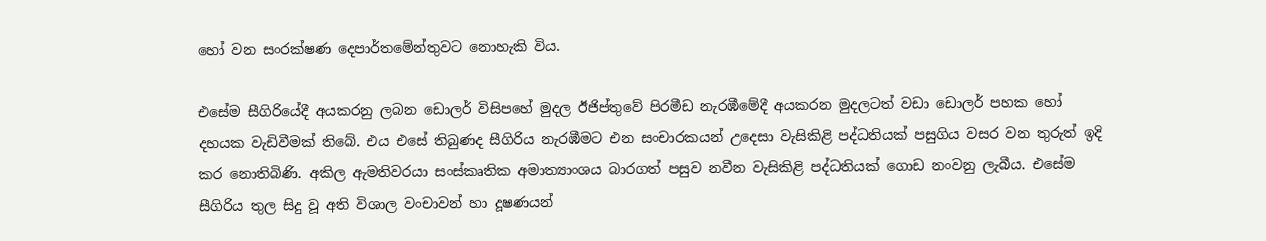හෝ වන සංරක්ෂණ දෙපාර්තමේන්තුවට නොහැකි විය.

එසේම සීගිරියේදී අයකරනු ලබන ඩොලර් විසිපහේ මුදල ඊජිප්තුවේ පිරමීඩ නැරඹීමේදී අයකරන මුදලටත් වඩා ඩොලර් පහක හෝ දහයක වැඩිවීමක් තිබේ. එය එසේ තිබුණද සීගිරිය නැරඹීමට එන සංචාරකයන් උදෙසා වැසිකිළි පද්ධතියක් පසුගිය වසර වන තුරුත් ඉදි කර නොතිබිණි. අකිල ඇමතිවරයා සංස්කෘතික අමාත්‍යාංශය බාරගත් පසුව නවීන වැසිකිළි පද්ධතියක් ගොඩ නංවනු ලැබීය. එසේම සීගිරිය තුල සිදු වූ අති විශාල වංචාවන් හා දූෂණයන්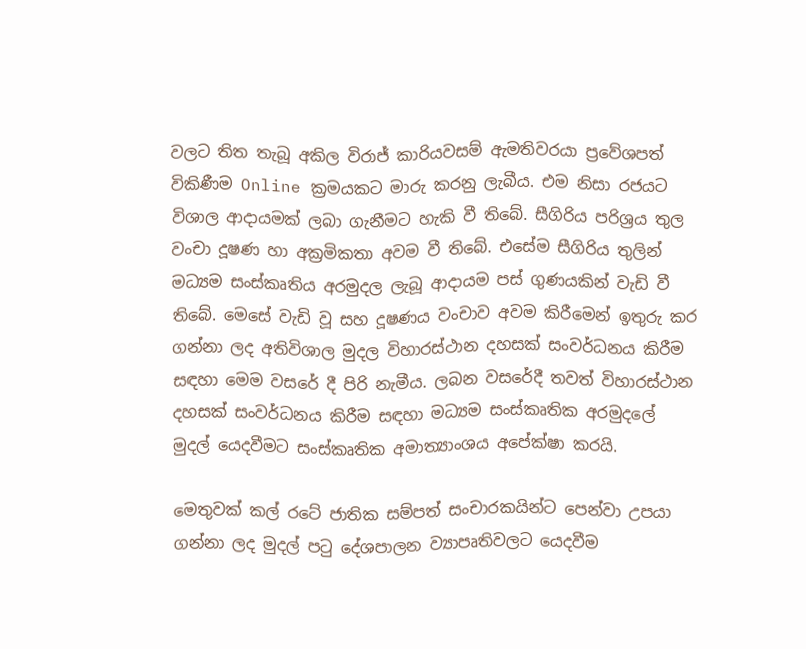වලට තිත තැබූ අකිල විරාජ් කාරියවසම් ඇමතිවරයා ප්‍රවේශපත් විකිණීම Online ක්‍රමයකට මාරු කරනු ලැබීය. එම නිසා රජයට විශාල ආදායමක් ලබා ගැනීමට හැකි වී තිබේ. සීගිරිය පරිශ්‍රය තුල වංචා දූෂණ හා අක්‍රමිකතා අවම වී තිබේ. එසේම සීගිරිය තුලින් මධ්‍යම සංස්කෘතිය අරමුදල ලැබූ ආදායම පස් ගුණයකින් වැඩි වී තිබේ. මෙසේ වැඩි වූ සහ දූෂණය වංචාව අවම කිරීමෙන් ඉතුරු කර ගන්නා ලද අතිවිශාල මුදල විහාරස්ථාන දහසක් සංවර්ධනය කිරීම සඳහා මෙම වසරේ දී පිරි නැමීය. ලබන වසරේදී තවත් විහාරස්ථාන දහසක් සංවර්ධනය කිරීම සඳහා මධ්‍යම සංස්කෘතික අරමුදලේ මුදල් යෙදවීමට සංස්කෘතික අමාත්‍යාංශය අපේක්ෂා කරයි.

මෙතුවක් කල් රටේ ජාතික සම්පත් සංචාරකයින්ට පෙන්වා උපයා ගන්නා ලද මුදල් පටු දේශපාලන ව්‍යාපෘතිවලට යෙදවීම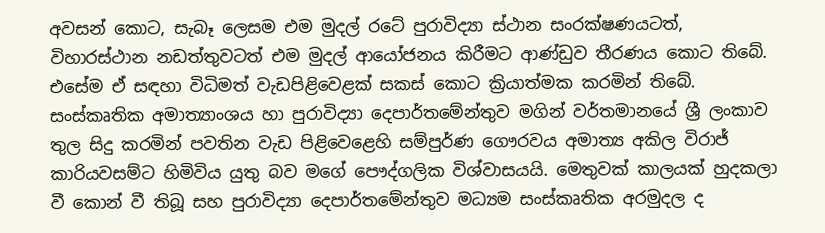අවසන් කොට, සැබෑ ලෙසම එම මුදල් රටේ පුරාවිද්‍යා ස්ථාන සංරක්ෂණයටත්, විහාරස්ථාන නඩත්තුවටත් එම මුදල් ආයෝජනය කිරීමට ආණ්ඩුව තීරණය කොට තිබේ. එසේම ඒ සඳහා විධිමත් වැඩපිළිවෙළක් සකස් කොට ක්‍රියාත්මක කරමින් තිබේ. සංස්කෘතික අමාත්‍යාංශය හා පුරාවිද්‍යා දෙපාර්තමේන්තුව මගින් වර්තමානයේ ශ්‍රී ලංකාව තුල සිදු කරමින් පවතින වැඩ පිළිවෙළෙහි සම්පුර්ණ ගෞරවය අමාත්‍ය අකිල විරාජ් කාරියවසම්ට හිමිවිය යුතු බව මගේ පෞද්ගලික විශ්වාසයයි. මෙතුවක් කාලයක් හුදකලා වී කොන් වී තිබූ සහ පුරාවිද්‍යා දෙපාර්තමේන්තුව මධ්‍යම සංස්කෘතික අරමුදල ද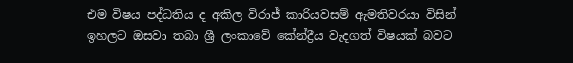එම විෂය පද්ධතිය ද අකිල විරාජ් කාරියවසම් ඇමතිවරයා විසින් ඉහලට ඔසවා තබා ශ්‍රී ලංකාවේ කේන්ද්‍රීය වැදගත් විෂයක් බවට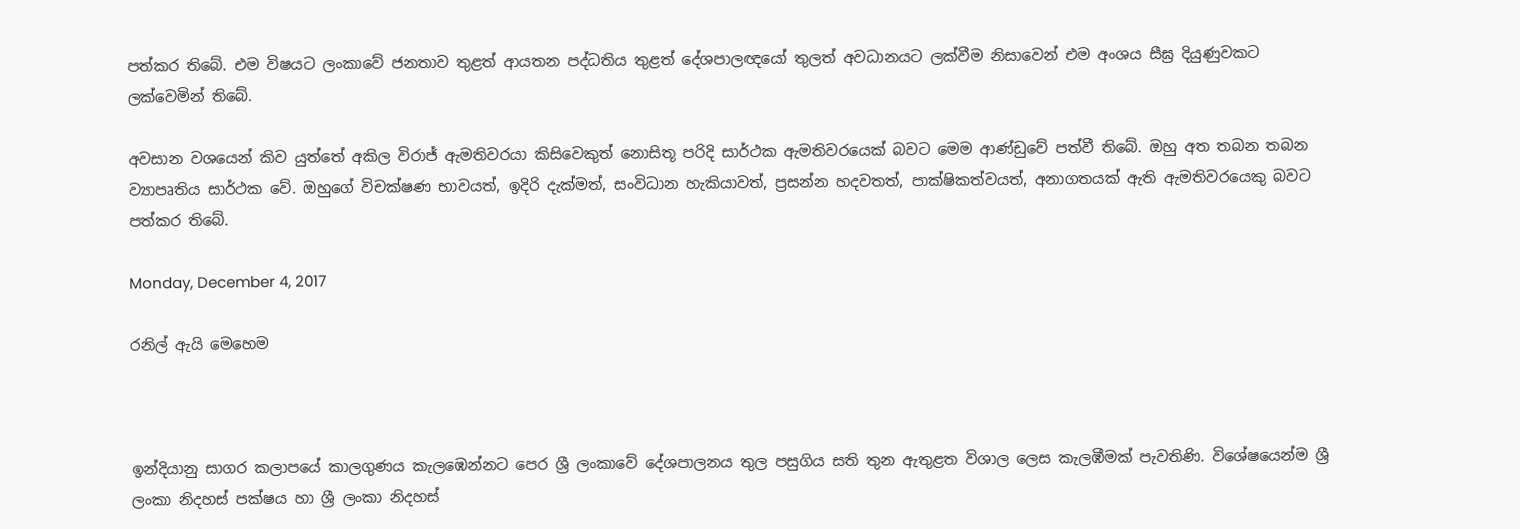පත්කර තිබේ. එම විෂයට ලංකාවේ ජනතාව තුළත් ආයතන පද්ධතිය තුළත් දේශපාලඥයෝ තුලත් අවධානයට ලක්වීම නිසාවෙන් එම අංශය සීඝ්‍ර දියුණුවකට ලක්වෙමින් තිබේ.

අවසාන වශයෙන් කිව යුත්තේ අකිල විරාජ් ඇමතිවරයා කිසිවෙකුත් නොසිතූ පරිදි සාර්ථක ඇමතිවරයෙක් බවට මෙම ආණ්ඩුවේ පත්වී තිබේ. ඔහු අත තබන තබන ව්‍යාපෘතිය සාර්ථක වේ. ඔහුගේ විචක්ෂණ භාවයත්, ඉදිරි දැක්මත්, සංවිධාන හැකියාවත්, ප්‍රසන්න හදවතත්, පාක්ෂිකත්වයත්, අනාගතයක් ඇති ඇමතිවරයෙකු බවට පත්කර තිබේ.

Monday, December 4, 2017

රනිල් ඇයි මෙහෙම



ඉන්දියානු සාගර කලාපයේ කාලගුණය කැලඹෙන්නට පෙර ශ්‍රී ලංකාවේ දේශපාලනය තුල පසුගිය සති තුන ඇතුළත විශාල ලෙස කැලඹීමක් පැවතිණි. විශේෂයෙන්ම ශ්‍රී ලංකා නිදහස් පක්ෂය හා ශ්‍රී ලංකා නිදහස්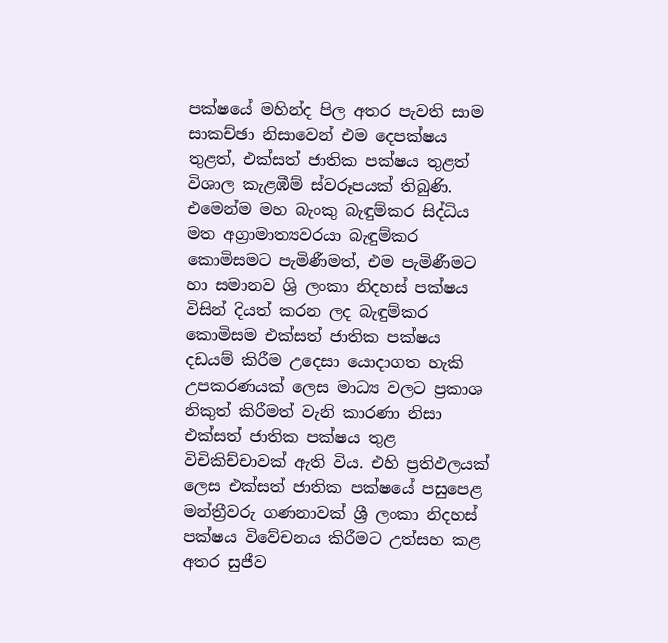පක්ෂයේ මහින්ද පිල අතර පැවති සාම සාකච්ඡා නිසාවෙන් එම දෙපක්ෂය තුළත්, එක්සත් ජාතික පක්ෂය තුළත් විශාල කැළඹීම් ස්වරූපයක් තිබුණි. එමෙන්ම මහ බැංකු බැඳුම්කර සිද්ධිය මත අග්‍රාමාත්‍යවරයා බැඳුම්කර කොමිසමට පැමිණීමත්, එම පැමිණීමට හා සමානව ශ්‍රි ලංකා නිදහස් පක්ෂය විසින් දියත් කරන ලද බැඳුම්කර කොමිසම එක්සත් ජාතික පක්ෂය දඩයම් කිරීම උදෙසා යොදාගත හැකි උපකරණයක් ලෙස මාධ්‍ය වලට ප්‍රකාශ නිකුත් කිරීමත් වැනි කාරණා නිසා එක්සත් ජාතික පක්ෂය තුළ විචිකිච්චාවක් ඇති විය. එහි ප්‍රතිඵලයක් ලෙස එක්සත් ජාතික පක්ෂයේ පසුපෙළ මන්ත්‍රීවරු ගණනාවක් ශ්‍රී ලංකා නිදහස් පක්ෂය විවේචනය කිරීමට උත්සහ කළ අතර සුජීව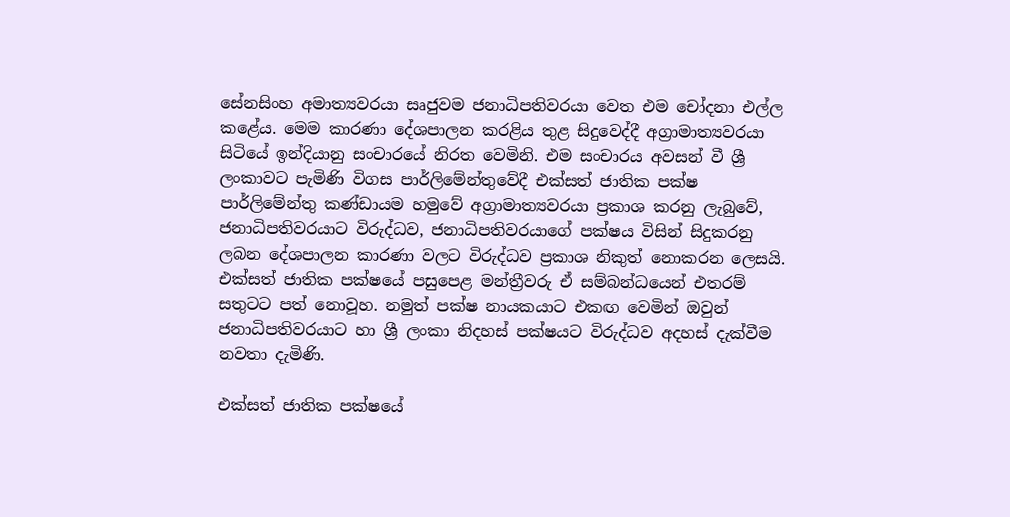සේනසිංහ අමාත්‍යවරයා සෘජුවම ජනාධිපතිවරයා වෙත එම චෝදනා එල්ල කළේය. මෙම කාරණා දේශපාලන කරළිය තුළ සිදුවෙද්දී අග්‍රාමාත්‍යවරයා සිටියේ ඉන්දියානු සංචාරයේ නිරත වෙමිනි. එම සංචාරය අවසන් වී ශ්‍රී ලංකාවට පැමිණි විගස පාර්ලිමේන්තුවේදී එක්සත් ජාතික පක්ෂ පාර්ලිමේන්තු කණ්ඩායම හමුවේ අග්‍රාමාත්‍යවරයා ප්‍රකාශ කරනු ලැබුවේ, ජනාධිපතිවරයාට විරුද්ධව, ජනාධිපතිවරයාගේ පක්ෂය විසින් සිදුකරනු ලබන දේශපාලන කාරණා වලට විරුද්ධව ප්‍රකාශ නිකුත් නොකරන ලෙසයි. එක්සත් ජාතික පක්ෂයේ පසුපෙළ මන්ත්‍රීවරු ඒ සම්බන්ධයෙන් එතරම් සතුටට පත් නොවූහ. නමුත් පක්ෂ නායකයාට එකඟ වෙමින් ඔවුන් ජනාධිපතිවරයාට හා ශ්‍රී ලංකා නිදහස් පක්ෂයට විරුද්ධව අදහස් දැක්වීම නවතා දැමිණි.

එක්සත් ජාතික පක්ෂයේ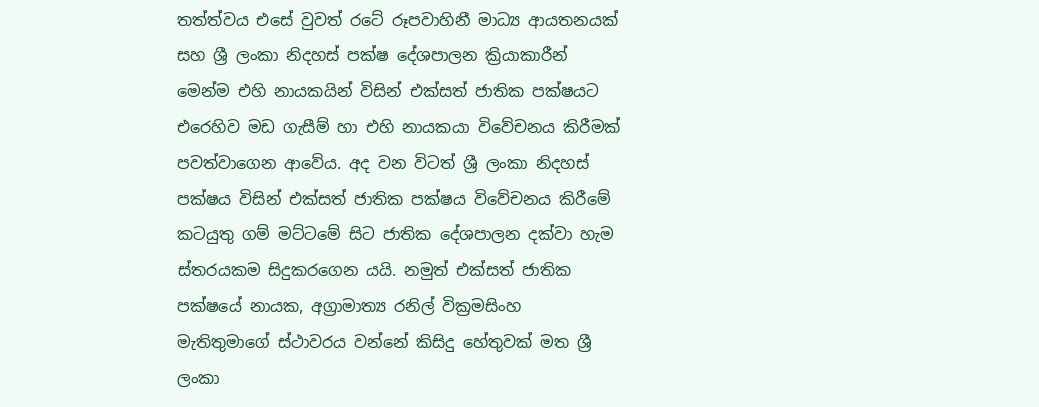තත්ත්වය එසේ වුවත් රටේ රූපවාහිනී මාධ්‍ය ආයතනයක් සහ ශ්‍රී ලංකා නිදහස් පක්ෂ දේශපාලන ක්‍රියාකාරීන් මෙන්ම එහි නායකයින් විසින් එක්සත් ජාතික පක්ෂයට එරෙහිව මඩ ගැසීම් හා එහි නායකයා විවේචනය කිරීමක් පවත්වාගෙන ආවේය. අද වන විටත් ශ්‍රී ලංකා නිදහස් පක්ෂය විසින් එක්සත් ජාතික පක්ෂය විවේචනය කිරීමේ කටයුතු ගම් මට්ටමේ සිට ජාතික දේශපාලන දක්වා හැම ස්තරයකම සිදුකරගෙන යයි. නමුත් එක්සත් ජාතික පක්ෂයේ නායක, අග්‍රාමාත්‍ය රනිල් වික්‍රමසිංහ මැතිතුමාගේ ස්ථාවරය වන්නේ කිසිදු හේතුවක් මත ශ්‍රී ලංකා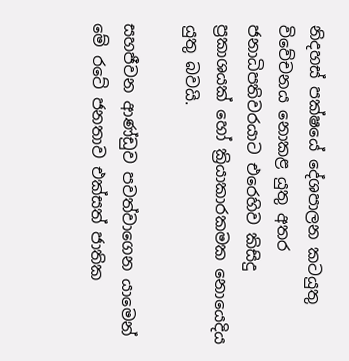නිදහස් පක්ෂයේ දේශපාලන කටයුතු විවේචනය නොකළ යුතු අතර ජනාධිපතිවරයාට එරෙහිව කිසිදු ප්‍රකාශයක් හෝ ක්‍රියාකාරකමක නොයෙදිය යුතු බවයි.

සහජීවන ආණ්ඩුව පවත්වාගෙන යාමෙන් මේ රටේ ජනතාව එක්සත් ජාතික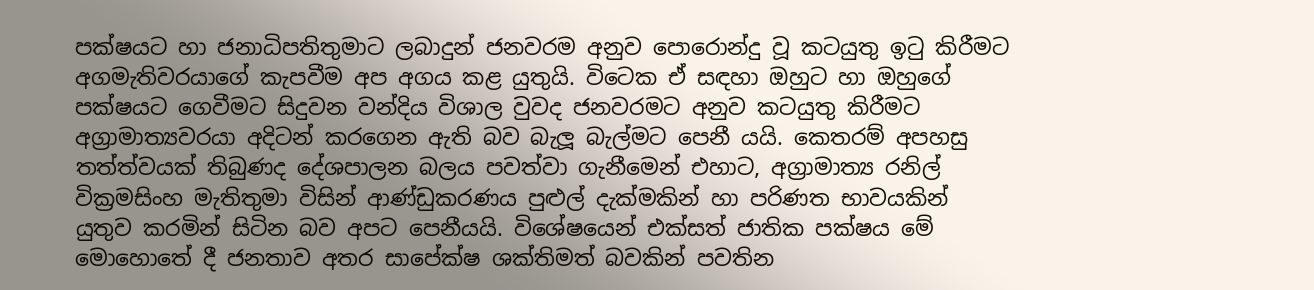පක්ෂයට හා ජනාධිපතිතුමාට ලබාදුන් ජනවරම අනුව පොරොන්දු වූ කටයුතු ඉටු කිරීමට අගමැතිවරයාගේ කැපවීම අප අගය කළ යුතුයි. විටෙක ඒ සඳහා ඔහුට හා ඔහුගේ පක්ෂයට ගෙවීමට සිදුවන වන්දිය විශාල වුවද ජනවරමට අනුව කටයුතු කිරීමට අග්‍රාමාත්‍යවරයා අදිටන් කරගෙන ඇති බව බැලූ බැල්මට පෙනී යයි. කෙතරම් අපහසු තත්ත්වයක් තිබුණද දේශපාලන බලය පවත්වා ගැනීමෙන් එහාට, අග්‍රාමාත්‍ය රනිල් වික්‍රමසිංහ මැතිතුමා විසින් ආණ්ඩුකරණය පුළුල් දැක්මකින් හා පරිණත භාවයකින් යුතුව කරමින් සිටින බව අපට පෙනීයයි. විශේෂයෙන් එක්සත් ජාතික පක්ෂය මේ මොහොතේ දී ජනතාව අතර සාපේක්ෂ ශක්තිමත් බවකින් පවතින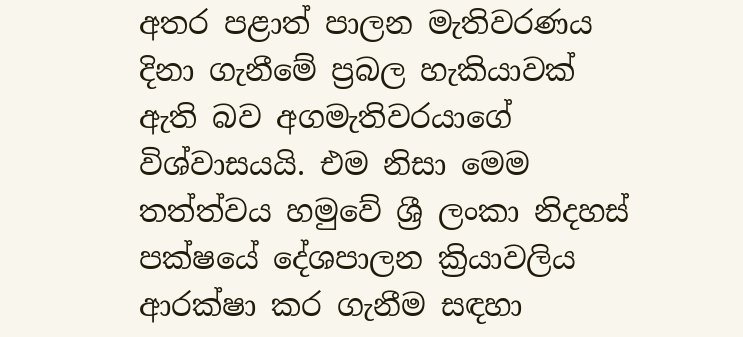අතර පළාත් පාලන මැතිවරණය දිනා ගැනීමේ ප්‍රබල හැකියාවක් ඇති බව අගමැතිවරයාගේ විශ්වාසයයි. එම නිසා මෙම තත්ත්වය හමුවේ ශ්‍රී ලංකා නිදහස් පක්ෂයේ දේශපාලන ක්‍රියාවලිය ආරක්ෂා කර ගැනීම සඳහා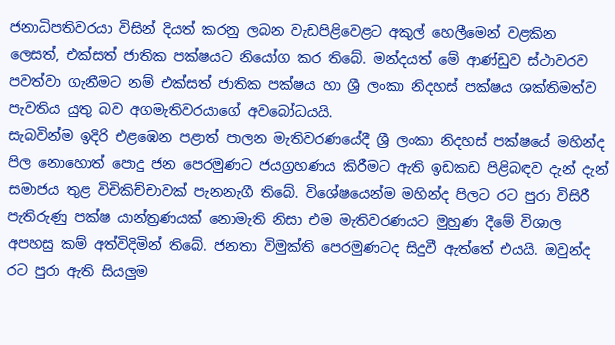ජනාධිපතිවරයා විසින් දියත් කරනු ලබන වැඩපිළිවෙළට අකුල් හෙලීමෙන් වළකින ලෙසත්, එක්සත් ජාතික පක්ෂයට නියෝග කර තිබේ. මන්දයත් මේ ආණ්ඩුව ස්ථාවරව පවත්වා ගැනීමට නම් එක්සත් ජාතික පක්ෂය හා ශ්‍රී ලංකා නිදහස් පක්ෂය ශක්තිමත්ව පැවතිය යුතු බව අගමැතිවරයාගේ අවබෝධයයි.
සැබවින්ම ඉදිරි එළඹෙන පළාත් පාලන මැතිවරණයේදී ශ්‍රී ලංකා නිදහස් පක්ෂයේ මහින්ද පිල නොහොත් පොදු ජන පෙරමුණට ජයග්‍රහණය කිරීමට ඇති ඉඩකඩ පිළිබඳව දැන් දැන් සමාජය තුළ විචිකිච්චාවක් පැනනැගී තිබේ. විශේෂයෙන්ම මහින්ද පිලට රට පුරා විසිරී පැතිරුණු පක්ෂ යාන්ත්‍රණයක් නොමැති නිසා එම මැතිවරණයට මුහුණ දීමේ විශාල අපහසු කම් අත්විදිමින් තිබේ. ජනතා විමුක්ති පෙරමුණටද සිදුවී ඇත්තේ එයයි. ඔවුන්ද රට පුරා ඇති සියලුම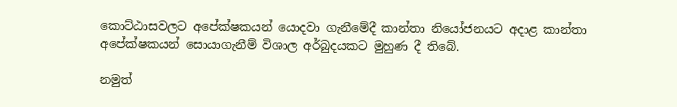කොට්ඨාසවලට අපේක්ෂකයන් යොදවා ගැනීමේදී කාන්තා නියෝජනයට අදාළ කාන්තා අපේක්ෂකයන් සොයාගැනීම් විශාල අර්බුදයකට මුහුණ දී තිබේ.

නමුත්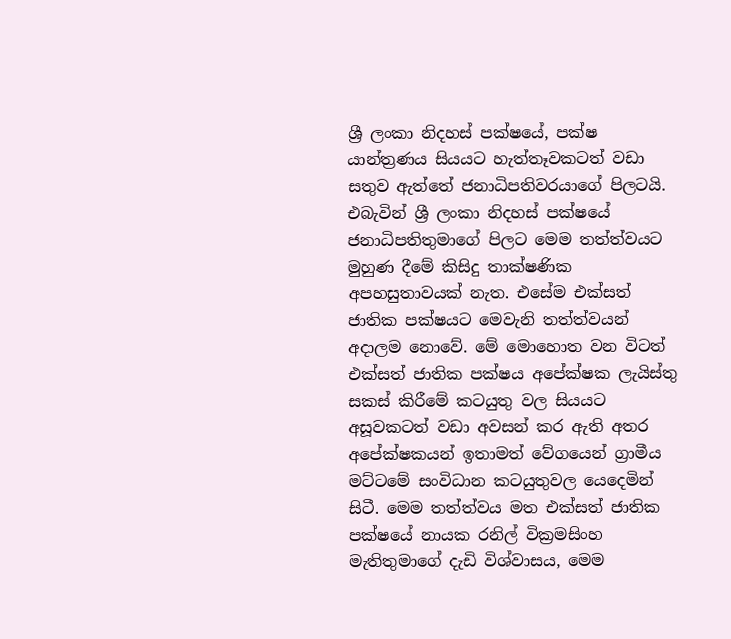ශ්‍රී ලංකා නිදහස් පක්ෂයේ, පක්ෂ යාන්ත්‍රණය සියයට හැත්තෑවකටත් වඩා සතුව ඇත්තේ ජනාධිපතිවරයාගේ පිලටයි. එබැවින් ශ්‍රී ලංකා නිදහස් පක්ෂයේ ජනාධිපතිතුමාගේ පිලට මෙම තත්ත්වයට මුහුණ දීමේ කිසිදු තාක්ෂණික අපහසුතාවයක් නැත. එසේම එක්සත් ජාතික පක්ෂයට මෙවැනි තත්ත්වයන් අදාලම නොවේ. මේ මොහොත වන විටත් එක්සත් ජාතික පක්ෂය අපේක්ෂක ලැයිස්තු සකස් කිරීමේ කටයුතු වල සියයට අසූවකටත් වඩා අවසන් කර ඇති අතර අපේක්ෂකයන් ඉතාමත් වේගයෙන් ග්‍රාමීය මට්ටමේ සංවිධාන කටයුතුවල යෙදෙමින් සිටී. මෙම තත්ත්වය මත එක්සත් ජාතික පක්ෂයේ නායක රනිල් වික්‍රමසිංහ මැතිතුමාගේ දැඩි විශ්වාසය, මෙම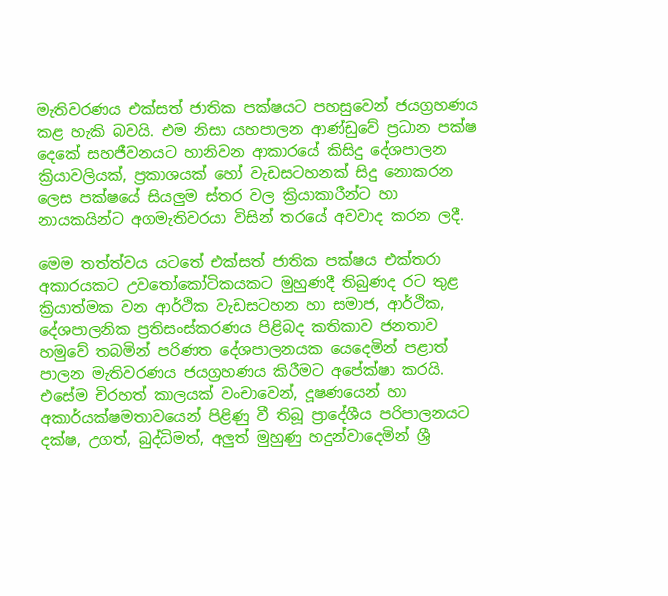මැතිවරණය එක්සත් ජාතික පක්ෂයට පහසුවෙන් ජයග්‍රහණය කළ හැකි බවයි. එම නිසා යහපාලන ආණ්ඩුවේ ප්‍රධාන පක්ෂ දෙකේ සහජීවනයට හානිවන ආකාරයේ කිසිදු දේශපාලන ක්‍රියාවලියක්, ප්‍රකාශයක් හෝ වැඩසටහනක් සිදු නොකරන ලෙස පක්ෂයේ සියලුම ස්තර වල ක්‍රියාකාරීන්ට හා නායකයින්ට අගමැතිවරයා විසින් තරයේ අවවාද කරන ලදී.

මෙම තත්ත්වය යටතේ එක්සත් ජාතික පක්ෂය එක්තරා අකාරයකට උවතෝකෝටිකයකට මුහුණදී තිබුණද රට තුළ ක්‍රියාත්මක වන ආර්ථික වැඩසටහන හා සමාජ, ආර්ථික, දේශපාලනික ප්‍රතිසංස්කරණය පිළිබද කතිකාව ජනතාව හමුවේ තබමින් පරිණත දේශපාලනයක යෙදෙමින් පළාත් පාලන මැතිවරණය ජයග්‍රහණය කිරීමට අපේක්ෂා කරයි. එසේම චිරහත් කාලයක් වංචාවෙන්, දූෂණයෙන් හා අකාර්යක්ෂමතාවයෙන් පිළිණු වී තිබූ ප්‍රාදේශීය පරිපාලනයට දක්ෂ, උගත්, බුද්ධිමත්, අලුත් මුහුණු හදුන්වාදෙමින් ශ්‍රී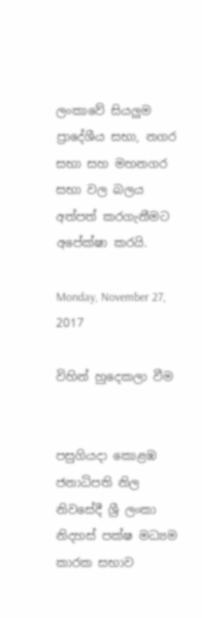ලංකාවේ සියලුම ප්‍රාදේශීය සභා, නගර සභා සහ මහනගර සභා වල බලය අත්පත් කරගැනීමට අපේක්ෂා කරයි.

Monday, November 27, 2017

විහින් හුදෙකලා වීම


පසුගියදා කොළඹ ජනාධිපති නිල නිවසේදී ශ්‍රී ලංකා නිදහස් පක්ෂ මධ්‍යම කාරක සභාව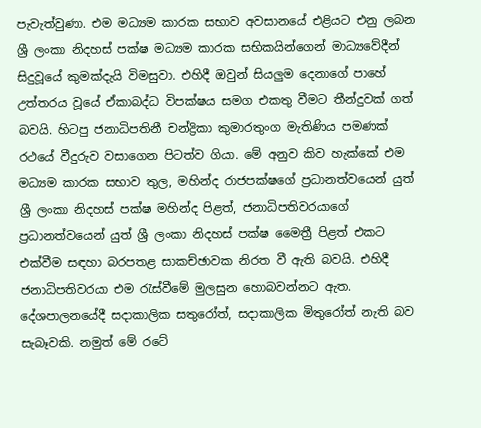පැවැත්වුණා. එම මධ්‍යම කාරක සභාව අවසානයේ එළියට එනු ලබන ශ්‍රී ලංකා නිදහස් පක්ෂ මධ්‍යම කාරක සභිකයින්ගෙන් මාධ්‍යවේදීන් සිදුවූයේ කුමක්දැයි විමසුවා. එහිදී ඔවුන් සියලුම දෙනාගේ පාහේ උත්තරය වූයේ ඒකාබද්ධ විපක්ෂය සමග එකතු වීමට තීන්දුවක් ගත් බවයි. හිටපු ජනාධිපතිනී චන්ද්‍රිකා කුමාරතුංග මැතිණිය පමණක් රථයේ වීදුරුව වසාගෙන පිටත්ව ගියා. මේ අනුව කිව හැක්කේ එම මධ්‍යම කාරක සභාව තුල, මහින්ද රාජපක්ෂගේ ප්‍රධානත්වයෙන් යුත් ශ්‍රී ලංකා නිදහස් පක්ෂ මහින්ද පිළත්, ජනාධිපතිවරයාගේ ප්‍රධානත්වයෙන් යුත් ශ්‍රී ලංකා නිදහස් පක්ෂ මෛත්‍රී පිළත් එකට එක්වීම සඳහා බරපතළ සාකච්ඡාවක නිරත වී ඇති බවයි. එහිදී ජනාධිපතිවරයා එම රැස්වීමේ මුලසුන හොබවන්නට ඇත. දේශපාලනයේදී සදාකාලික සතුරෝත්, සදාකාලික මිතුරෝත් නැති බව සැබෑවකි. නමුත් මේ රටේ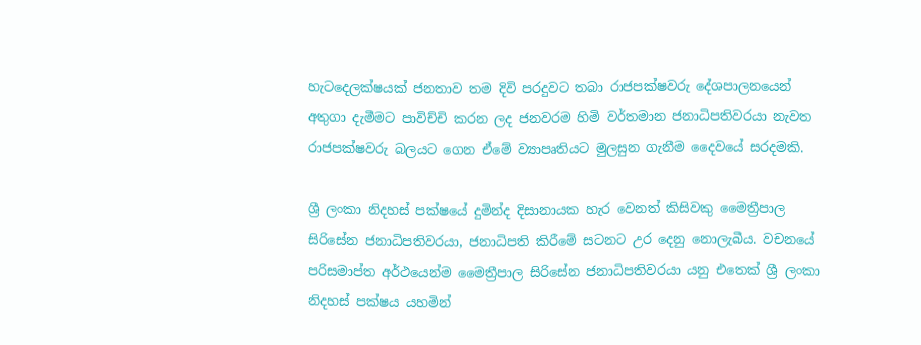හැටදෙලක්ෂයක් ජනතාව තම දිවි පරදුවට තබා රාජපක්ෂවරු දේශපාලනයෙන් අතුගා දැමීමට පාවිච්චි කරන ලද ජනවරම හිමි වර්තමාන ජනාධිපතිවරයා නැවත රාජපක්ෂවරු බලයට ගෙන ඒමේ ව්‍යාපෘතියට මුලසුන ගැනීම දෛවයේ සරදමකි.

ශ්‍රී ලංකා නිදහස් පක්ෂයේ දුමින්ද දිසානායක හැර වෙනත් කිසිවකු මෛත්‍රීපාල සිරිසේන ජනාධිපතිවරයා, ජනාධිපති කිරීමේ සටනට උර දෙනු නොලැබීය. වචනයේ පරිසමාප්ත අර්ථයෙන්ම මෛත්‍රීපාල සිරිසේන ජනාධිපතිවරයා යනු එතෙක් ශ්‍රී ලංකා නිදහස් පක්ෂය යහමින්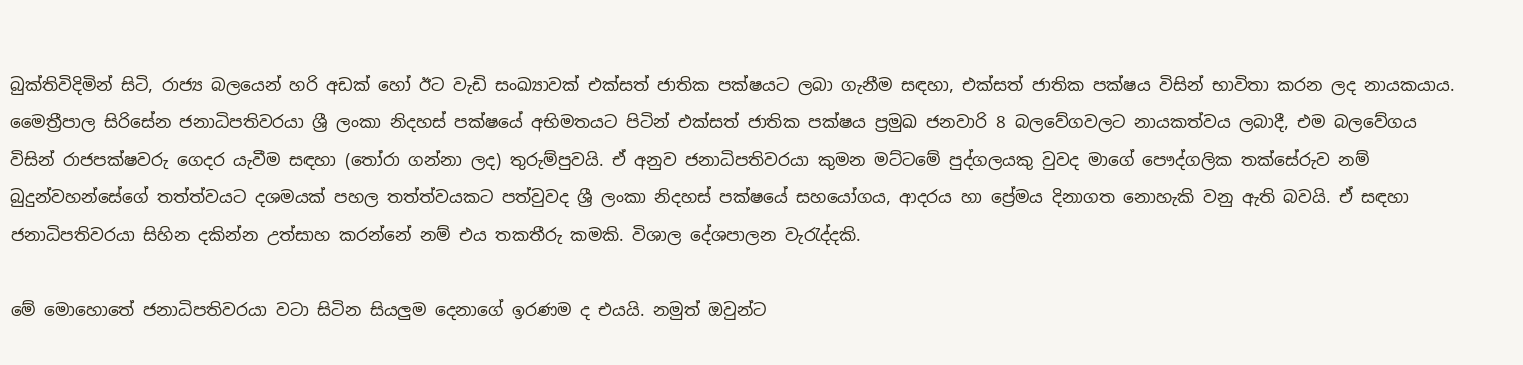බුක්තිවිදිමින් සිටි, රාජ්‍ය බලයෙන් හරි අඩක් හෝ ඊට වැඩි සංඛ්‍යාවක් එක්සත් ජාතික පක්ෂයට ලබා ගැනීම සඳහා, එක්සත් ජාතික පක්ෂය විසින් භාවිතා කරන ලද නායකයාය. මෛත්‍රීපාල සිරිසේන ජනාධිපතිවරයා ශ්‍රී ලංකා නිදහස් පක්ෂයේ අභිමතයට පිටින් එක්සත් ජාතික පක්ෂය ප්‍රමුඛ ජනවාරි 8 බලවේගවලට නායකත්වය ලබාදී, එම බලවේගය විසින් රාජපක්ෂවරු ගෙදර යැවීම සඳහා (තෝරා ගන්නා ලද) තුරුම්පුවයි. ඒ අනුව ජනාධිපතිවරයා කුමන මට්ටමේ පුද්ගලයකු වුවද මාගේ පෞද්ගලික තක්සේරුව නම් බුදුන්වහන්සේගේ තත්ත්වයට දශමයක් පහල තත්ත්වයකට පත්වුවද ශ්‍රී ලංකා නිදහස් පක්ෂයේ සහයෝගය, ආදරය හා ප්‍රේමය දිනාගත නොහැකි වනු ඇති බවයි. ඒ සඳහා ජනාධිපතිවරයා සිහින දකින්න උත්සාහ කරන්නේ නම් එය තකතීරු කමකි. විශාල දේශපාලන වැරැද්දකි.

මේ මොහොතේ ජනාධිපතිවරයා වටා සිටින සියලුම දෙනාගේ ඉරණම ද එයයි. නමුත් ඔවුන්ට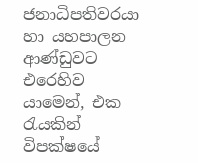ජනාධිපතිවරයා හා යහපාලන ආණ්ඩුවට එරෙහිව යාමෙන්, එක රැයකින් විපක්ෂයේ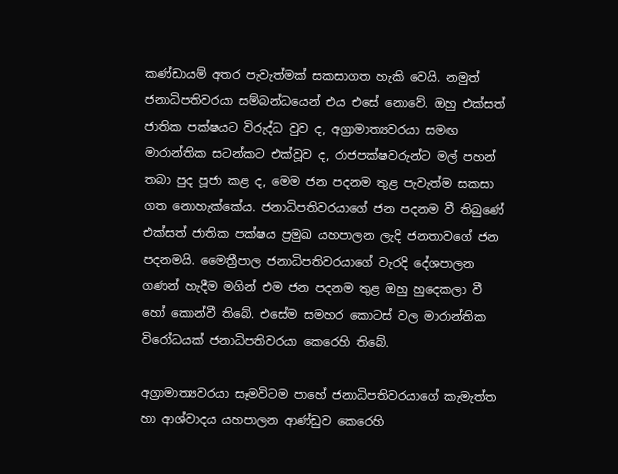කණ්ඩායම් අතර පැවැත්මක් සකසාගත හැකි වෙයි. නමුත් ජනාධිපතිවරයා සම්බන්ධයෙන් එය එසේ නොවේ. ඔහු එක්සත් ජාතික පක්ෂයට විරුද්ධ වුව ද, අග්‍රාමාත්‍යවරයා සමඟ මාරාන්තික සටන්කට එක්වූව ද, රාජපක්ෂවරුන්ට මල් පහන් තබා පුද පූජා කළ ද, මෙම ජන පදනම තුළ පැවැත්ම සකසා ගත නොහැක්කේය. ජනාධිපතිවරයාගේ ජන පදනම වී තිබුණේ එක්සත් ජාතික පක්ෂය ප්‍රමුඛ යහපාලන ලැදි ජනතාවගේ ජන පදනමයි. මෛත්‍රීපාල ජනාධිපතිවරයාගේ වැරදි දේශපාලන ගණන් හැදීම මගින් එම ජන පදනම තුළ ඔහු හුදෙකලා වී හෝ කොන්වී තිබේ. එසේම සමහර කොටස් වල මාරාන්තික විරෝධයක් ජනාධිපතිවරයා කෙරෙහි තිබේ.

අග්‍රාමාත්‍යවරයා සෑමවිටම පාහේ ජනාධිපතිවරයාගේ කැමැත්ත හා ආශ්වාදය යහපාලන ආණ්ඩුව කෙරෙහි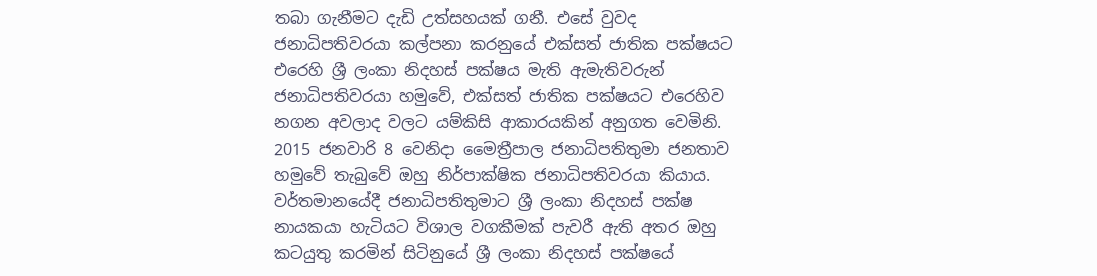තබා ගැනීමට දැඩි උත්සහයක් ගනී. එසේ වුවද ජනාධිපතිවරයා කල්පනා කරනුයේ එක්සත් ජාතික පක්ෂයට එරෙහි ශ්‍රී ලංකා නිදහස් පක්ෂය මැති ඇමැතිවරුන් ජනාධිපතිවරයා හමුවේ, එක්සත් ජාතික පක්ෂයට එරෙහිව නගන අවලාද වලට යම්කිසි ආකාරයකින් අනුගත වෙමිනි. 2015 ජනවාරි 8 වෙනිදා මෛත්‍රීපාල ජනාධිපතිතුමා ජනතාව හමුවේ තැබුවේ ඔහු නිර්පාක්ෂික ජනාධිපතිවරයා කියාය. වර්තමානයේදී ජනාධිපතිතුමාට ශ්‍රී ලංකා නිදහස් පක්ෂ නායකයා හැටියට විශාල වගකීමක් පැවරී ඇති අතර ඔහු කටයුතු කරමින් සිටිනුයේ ශ්‍රී ලංකා නිදහස් පක්ෂයේ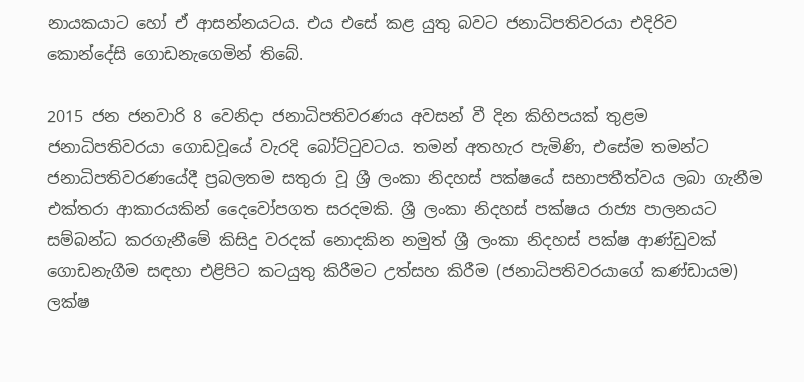නායකයාට හෝ ඒ ආසන්නයටය. එය එසේ කළ යුතු බවට ජනාධිපතිවරයා එදිරිව කොන්දේසි ගොඩනැගෙමින් තිබේ.

2015 ජන ජනවාරි 8 වෙනිදා ජනාධිපතිවරණය අවසන් වී දින කිහිපයක් තුළම ජනාධිපතිවරයා ගොඩවූයේ වැරදි බෝට්ටුවටය. තමන් අතහැර පැමිණි, එසේම තමන්ට ජනාධිපතිවරණයේදී ප්‍රබලතම සතුරා වූ ශ්‍රී ලංකා නිදහස් පක්ෂයේ සභාපතීත්වය ලබා ගැනීම එක්තරා ආකාරයකින් දෛවෝපගත සරදමකි. ශ්‍රී ලංකා නිදහස් පක්ෂය රාජ්‍ය පාලනයට සම්බන්ධ කරගැනීමේ කිසිදු වරදක් නොදකින නමුත් ශ්‍රී ලංකා නිදහස් පක්ෂ ආණ්ඩුවක් ගොඩනැගීම සඳහා එළිපිට කටයුතු කිරීමට උත්සහ කිරීම (ජනාධිපතිවරයාගේ කණ්ඩායම) ලක්ෂ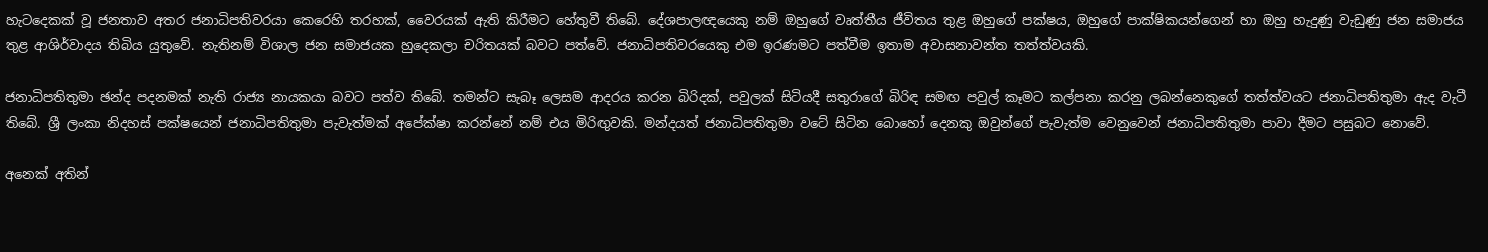හැටදෙකක් වූ ජනතාව අතර ජනාධිපතිවරයා කෙරෙහි තරහක්, වෛරයක් ඇති කිරීමට හේතුවී තිබේ. දේශපාලඥයෙකු නම් ඔහුගේ වෘත්තීය ජීවිතය තුළ ඔහුගේ පක්ෂය, ඔහුගේ පාක්ෂිකයන්ගෙන් හා ඔහු හැදුණු වැඩුණු ජන සමාජය තුළ ආශිර්වාදය තිබිය යුතුවේ. නැතිනම් විශාල ජන සමාජයක හුදෙකලා චරිතයක් බවට පත්වේ. ජනාධිපතිවරයෙකු එම ඉරණමට පත්වීම ඉතාම අවාසනාවන්ත තත්ත්වයකි.

ජනාධිපතිතුමා ඡන්ද පදනමක් නැති රාජ්‍ය නායකයා බවට පත්ව තිබේ. තමන්ට සැබෑ ලෙසම ආදරය කරන බිරිදක්, පවුලක් සිටියදී සතුරාගේ බිරිඳ සමඟ පවුල් කෑමට කල්පනා කරනු ලබන්නෙකුගේ තත්ත්වයට ජනාධිපතිතුමා ඇද වැටී තිබේ. ශ්‍රී ලංකා නිදහස් පක්ෂයෙන් ජනාධිපතිතුමා පැවැත්මක් අපේක්ෂා කරන්නේ නම් එය මිරිඟුවකි. මන්දයත් ජනාධිපතිතුමා වටේ සිටින බොහෝ දෙනකු ඔවුන්ගේ පැවැත්ම වෙනුවෙන් ජනාධිපතිතුමා පාවා දීමට පසුබට නොවේ.

අනෙක් අතින්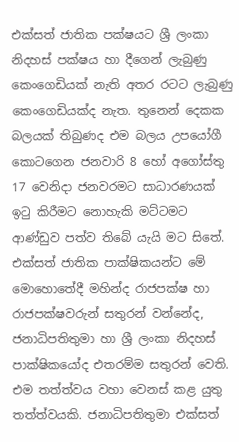එක්සත් ජාතික පක්ෂයට ශ්‍රී ලංකා නිදහස් පක්ෂය හා දීගෙන් ලැබුණු කෙංගෙඩියක් නැති අතර රටට ලැබුණු කෙංගෙඩියක්ද නැත. තුනෙන් දෙකක බලයක් තිබුණද එම බලය උපයෝගී කොටගෙන ජනවාරි 8 හෝ අගෝස්තු 17 වෙනිදා ජනවරමට සාධාරණයක් ඉටු කිරීමට නොහැකි මට්ටමට ආණ්ඩුව පත්ව තිබේ යැයි මට සිතේ. එක්සත් ජාතික පාක්ෂිකයන්ට මේ මොහොතේදී මහින්ද රාජපක්ෂ හා රාජපක්ෂවරුන් සතුරන් වන්නේද, ජනාධිපතිතුමා හා ශ්‍රී ලංකා නිදහස් පාක්ෂිකයෝද එතරම්ම සතුරන් වෙති. එම තත්ත්වය වහා වෙනස් කළ යුතු තත්ත්වයකි. ජනාධිපතිතුමා එක්සත්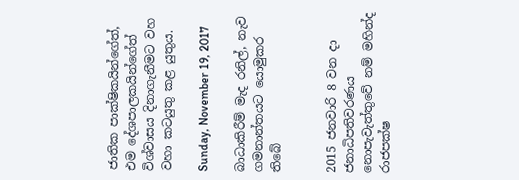ජාතික පාක්ෂිකයින්ගේත්, එම දේශපාලකයින්ගේත් විශ්වාසය දිනාගැනීමට වහ වහා කටයුතු කළ යුතුය.

Sunday, November 19, 2017

බාධාකිරීම් මැද රනිල්, නැව ගමනාන්තයට යොමුකර තිබේ


2015 ජනවාරි 8 වන දා ජනාධිපතිවරණය නොපැවැත්තුවේ නම් මහින්ද රාජපක්ෂ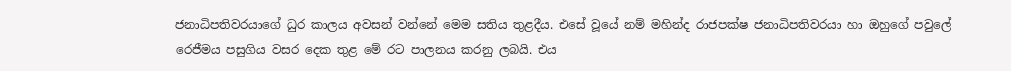ජනාධිපතිවරයාගේ ධුර කාලය අවසන් වන්නේ මෙම සතිය තුළදීය. එසේ වූයේ නම් මහින්ද රාජපක්ෂ ජනාධිපතිවරයා හා ඔහුගේ පවුලේ රෙජීමය පසුගිය වසර දෙක තුළ මේ රට පාලනය කරනු ලබයි. එය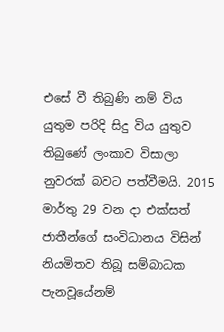එසේ වී තිබුණි නම් විය යුතුම පරිදි සිදු විය යුතුව තිබුණේ ලංකාව විසාලා නුවරක් බවට පත්වීමයි. 2015 මාර්තු 29 වන දා එක්සත් ජාතීන්ගේ සංවිධානය විසින් නියමිතව තිබූ සම්බාධක පැනවූයේනම්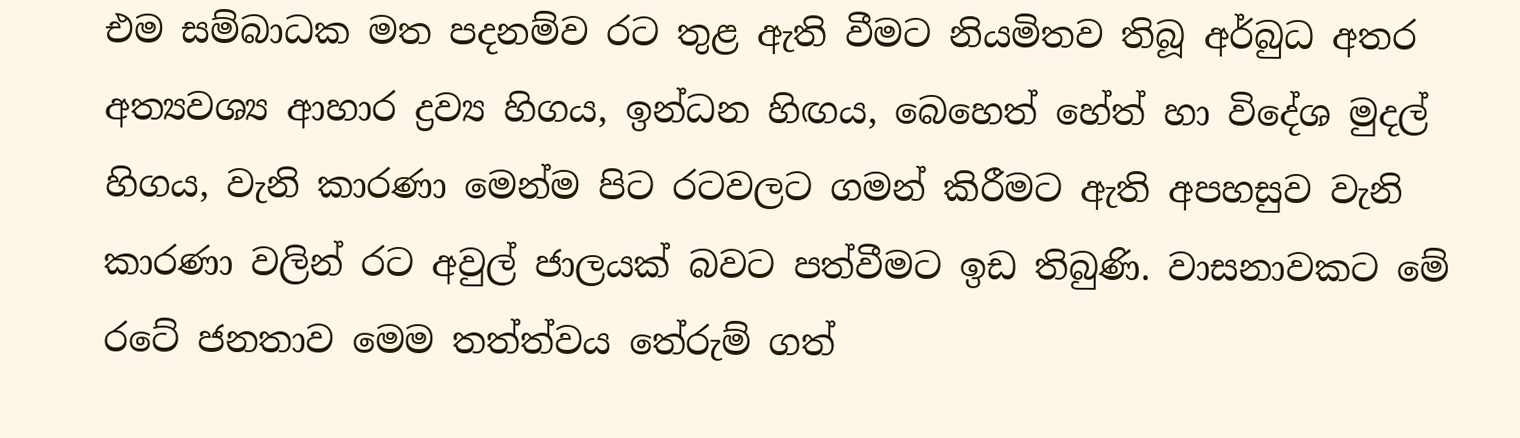එම සම්බාධක මත පදනම්ව රට තුළ ඇති වීමට නියමිතව තිබූ අර්බුධ අතර අත්‍යවශ්‍ය ආහාර ද්‍රව්‍ය හිගය, ඉන්ධන හිඟය, බෙහෙත් හේත් හා විදේශ මුදල් හිගය, වැනි කාරණා මෙන්ම පිට රටවලට ගමන් කිරීමට ඇති අපහසුව වැනි කාරණා වලින් රට අවුල් ජාලයක් බවට පත්වීමට ඉඩ තිබුණි. වාසනාවකට මේ රටේ ජනතාව මෙම තත්ත්වය තේරුම් ගත්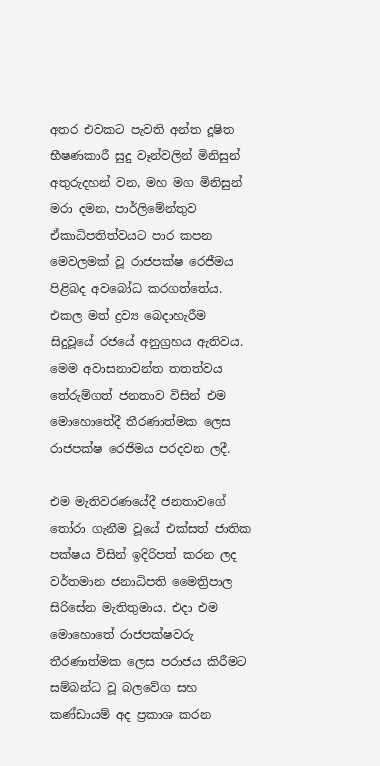අතර එවකට පැවති අන්ත දූෂිත භීෂණකාරී සුදු වෑන්වලින් මිනිසුන් අතුරුදහන් වන, මහ මග මිනිසුන් මරා දමන, පාර්ලිමේන්තුව ඒකාධිපතිත්වයට පාර කපන මෙවලමක් වූ රාජපක්ෂ රෙජීමය පිළිබද අවබෝධ කරගත්තේය. එකල මත් ද්‍රව්‍ය බෙදාහැරීම සිදුවූයේ රජයේ අනුග්‍රහය ඇතිවය. මෙම අවාසනාවන්ත තතත්වය තේරුම්ගත් ජනතාව විසින් එම මොහොතේදී තීරණාත්මක ලෙස රාජපක්ෂ රෙජිමය පරදවන ලදී.

එම මැතිවරණයේදී ජනතාවගේ තෝරා ගැනීම වූයේ එක්සත් ජාතික පක්ෂය විසින් ඉදිරිපත් කරන ලද වර්තමාන ජනාධිපති මෛත්‍රිපාල සිරිසේන මැතිතුමාය. එදා එම මොහොතේ රාජපක්ෂවරු තීරණාත්මක ලෙස පරාජය කිරීමට සම්බන්ධ වූ බලවේග සහ කණ්ඩායම් අද ප්‍රකාශ කරන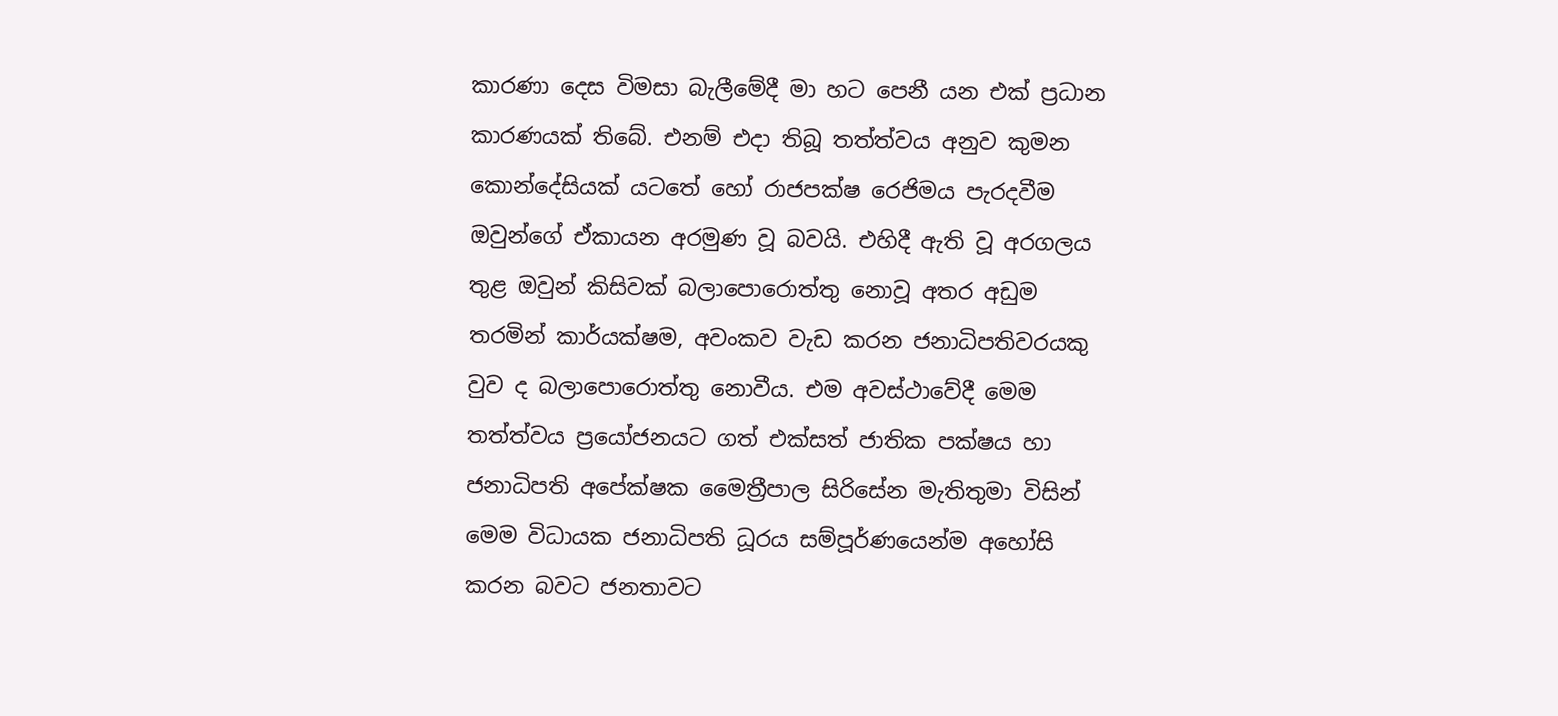කාරණා දෙස විමසා බැලීමේදී මා හට පෙනී යන එක් ප්‍රධාන කාරණයක් තිබේ. එනම් එදා තිබූ තත්ත්වය අනුව කුමන කොන්දේසියක් යටතේ හෝ රාජපක්ෂ රෙජිමය පැරදවීම ඔවුන්ගේ ඒකායන අරමුණ වූ බවයි. එහිදී ඇති වූ අරගලය තුළ ඔවුන් කිසිවක් බලාපොරොත්තු නොවූ අතර අඩුම තරමින් කාර්යක්ෂම, අවංකව වැඩ කරන ජනාධිපතිවරයකු වුව ද බලාපොරොත්තු නොවීය. එම අවස්ථාවේදී මෙම තත්ත්වය ප්‍රයෝජනයට ගත් එක්සත් ජාතික පක්ෂය හා ජනාධිපති අපේක්ෂක මෛත්‍රීපාල සිරිසේන මැතිතුමා විසින් මෙම විධායක ජනාධිපති ධූරය සම්පූර්ණයෙන්ම අහෝසි කරන බවට ජනතාවට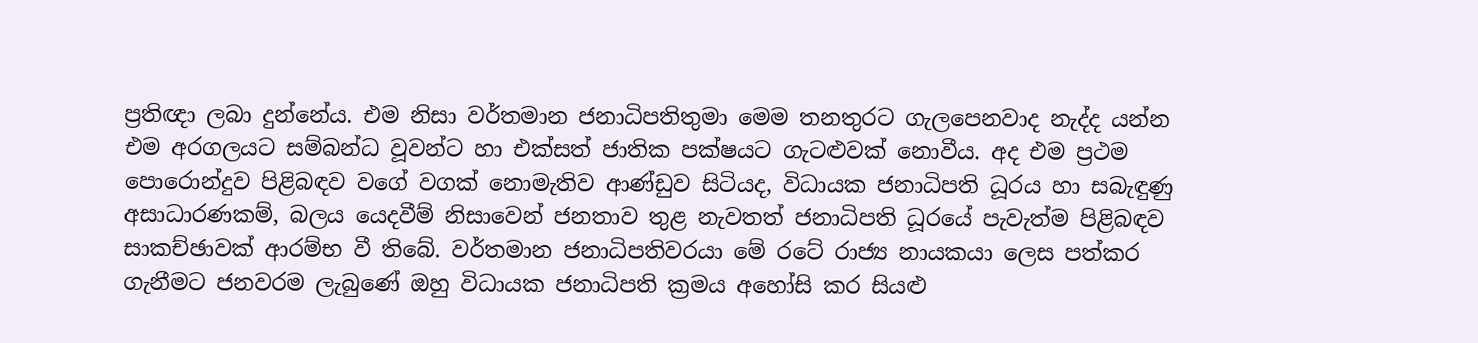ප්‍රතිඥා ලබා දුන්නේය. එම නිසා වර්තමාන ජනාධිපතිතුමා මෙම තනතුරට ගැලපෙනවාද නැද්ද යන්න එම අරගලයට සම්බන්ධ වූවන්ට හා එක්සත් ජාතික පක්ෂයට ගැටළුවක් නොවීය. අද එම ප්‍රථම පොරොන්දුව පිළිබඳව වගේ වගක් නොමැතිව ආණ්ඩුව සිටියද, විධායක ජනාධිපති ධූරය හා සබැඳුණු අසාධාරණකම්, බලය යෙදවීම් නිසාවෙන් ජනතාව තුළ නැවතත් ජනාධිපති ධූරයේ පැවැත්ම පිළිබඳව සාකච්ඡාවක් ආරම්භ වී තිබේ. වර්තමාන ජනාධිපතිවරයා මේ රටේ රාජ්‍ය නායකයා ලෙස පත්කර ගැනීමට ජනවරම ලැබුණේ ඔහු විධායක ජනාධිපති ක්‍රමය අහෝසි කර සියළු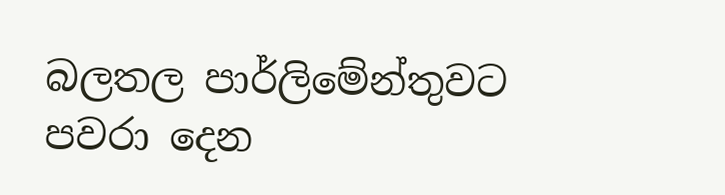බලතල පාර්ලිමේන්තුවට පවරා දෙන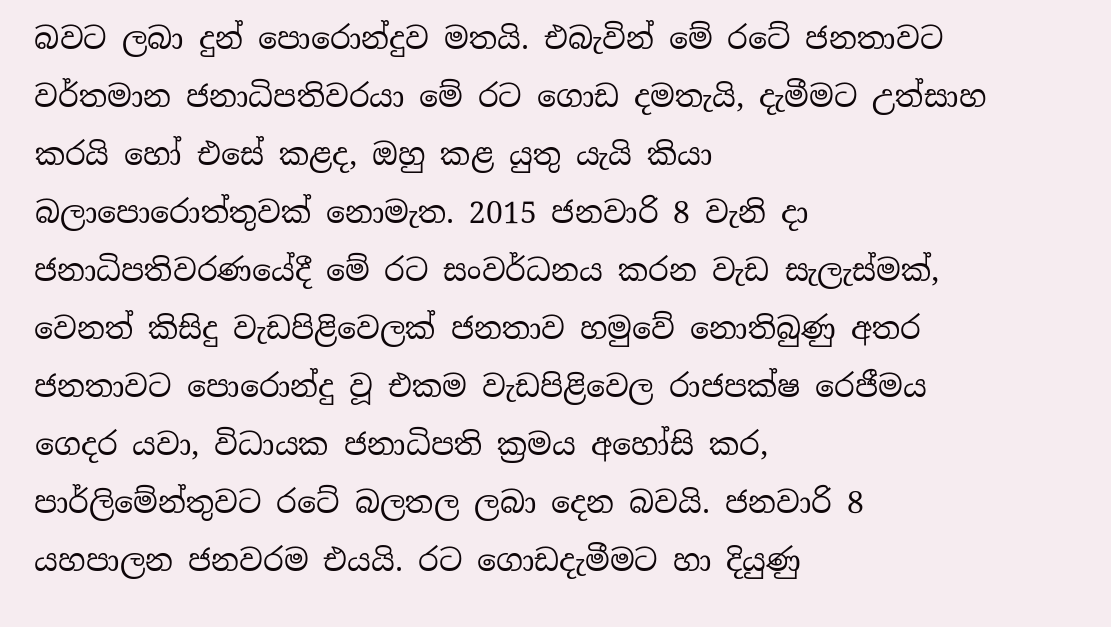බවට ලබා දුන් පොරොන්දුව මතයි. එබැවින් මේ රටේ ජනතාවට වර්තමාන ජනාධිපතිවරයා මේ රට ගොඩ දමතැයි, දැමීමට උත්සාහ කරයි හෝ එසේ කළද, ඔහු කළ යුතු යැයි කියා බලාපොරොත්තුවක් නොමැත. 2015 ජනවාරි 8 වැනි දා ජනාධිපතිවරණයේදී මේ රට සංවර්ධනය කරන වැඩ සැලැස්මක්, වෙනත් කිසිදු වැඩපිළිවෙලක් ජනතාව හමුවේ නොතිබුණු අතර ජනතාවට පොරොන්දු වූ එකම වැඩපිළිවෙල රාජපක්ෂ රෙජීමය ගෙදර යවා, විධායක ජනාධිපති ක්‍රමය අහෝසි කර, පාර්ලිමේන්තුවට රටේ බලතල ලබා දෙන බවයි. ජනවාරි 8 යහපාලන ජනවරම එයයි. රට ගොඩදැමීමට හා දියුණු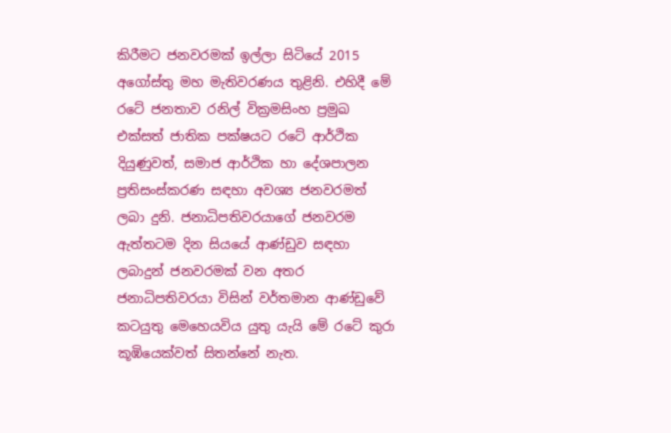කිරීමට ජනවරමක් ඉල්ලා සිටියේ 2015 අගෝස්තු මහ මැතිවරණය තුළිනි. එහිදී මේ රටේ ජනතාව රනිල් වික්‍රමසිංහ ප්‍රමුඛ එක්සත් ජාතික පක්ෂයට රටේ ආර්ථික දියුණුවත්, සමාජ ආර්ථික හා දේශපාලන ප්‍රතිසංස්කරණ සඳහා අවශ්‍ය ජනවරමත් ලබා දුනි. ජනාධිපතිවරයාගේ ජනවරම ඇත්තටම දින සියයේ ආණ්ඩුව සඳහා ලබාදුන් ජනවරමක් වන අතර ජනාධිපතිවරයා විසින් වර්තමාන ආණ්ඩුවේ කටයුතු මෙහෙයවිය යුතු යැයි මේ රටේ කුරා කූඹියෙක්වත් සිතන්නේ නැත.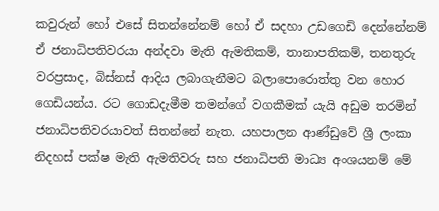කවුරුන් හෝ එසේ සිතන්නේනම් හෝ ඒ සදහා උඩගෙඩි දෙන්නේනම් ඒ ජනාධිපතිවරයා අන්දවා මැති ඇමතිකම්, තානාපතිකම්, තනතුරු වරප්‍රසාද, බිස්නස් ආදිය ලබාගැනීමට බලාපොරොත්තු වන හොර ගෙඩියන්ය. රට ගොඩදැමීම තමන්ගේ වගකීමක් යැයි අඩුම තරමින් ජනාධිපතිවරයාවත් සිතන්නේ නැත. යහපාලන ආණ්ඩුවේ ශ්‍රී ලංකා නිදහස් පක්ෂ මැති ඇමතිවරු සහ ජනාධිපති මාධ්‍ය අංශයනම් මේ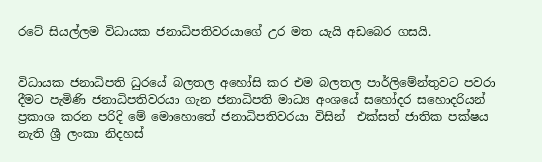රටේ සියල්ලම විධායක ජනාධිපතිවරයාගේ උර මත යැයි අඩබෙර ගසයි.


විධායක ජනාධිපති ධුරයේ බලතල අහෝසි කර එම බලතල පාර්ලිමේන්තුවට පවරා දීමට පැමිණි ජනාධිපතිවරයා ගැන ජනාධිපති මාධ්‍ය අංශයේ සහෝදර සහොදරියන් ප්‍රකාශ කරන පරිදි මේ මොහොතේ ජනාධිපතිවරයා විසින්  එක්සත් ජාතික පක්ෂය නැති ශ්‍රී ලංකා නිදහස්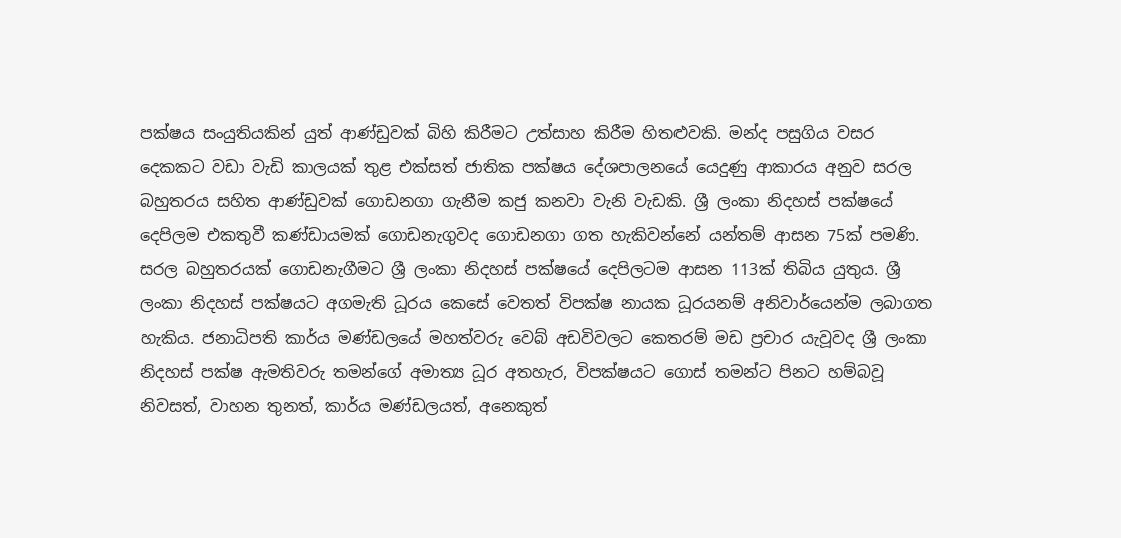පක්ෂය සංයුතියකින් යුත් ආණ්ඩුවක් බිහි කිරීමට උත්සාහ කිරීම හිතළුවකි. මන්ද පසුගිය වසර දෙකකට වඩා වැඩි කාලයක් තුළ එක්සත් ජාතික පක්ෂය දේශපාලනයේ යෙදුණු ආකාරය අනුව සරල බහුතරය සහිත ආණ්ඩුවක් ගොඩනගා ගැනීම කජු කනවා වැනි වැඩකි. ශ්‍රී ලංකා නිදහස් පක්ෂයේ දෙපිලම එකතුවී කණ්ඩායමක් ගොඩනැගුවද ගොඩනගා ගත හැකිවන්නේ යන්තම් ආසන 75ක් පමණි. සරල බහුතරයක් ගොඩනැගීමට ශ්‍රී ලංකා නිදහස් පක්ෂයේ දෙපිලටම ආසන 113ක් තිබිය යුතුය. ශ්‍රී ලංකා නිදහස් පක්ෂයට අගමැති ධූරය කෙසේ වෙතත් විපක්ෂ නායක ධූරයනම් අනිවාර්යෙන්ම ලබාගත හැකිය. ජනාධිපති කාර්ය මණ්ඩලයේ මහත්වරු වෙබ් අඩවිවලට කෙතරම් මඩ ප්‍රචාර යැවූවද ශ්‍රී ලංකා නිදහස් පක්ෂ ඇමතිවරු තමන්ගේ අමාත්‍ය ධූර අතහැර, විපක්ෂයට ගොස් තමන්ට පිනට හම්බවූ නිවසත්, වාහන තුනත්, කාර්ය මණ්ඩලයත්, අනෙකුත්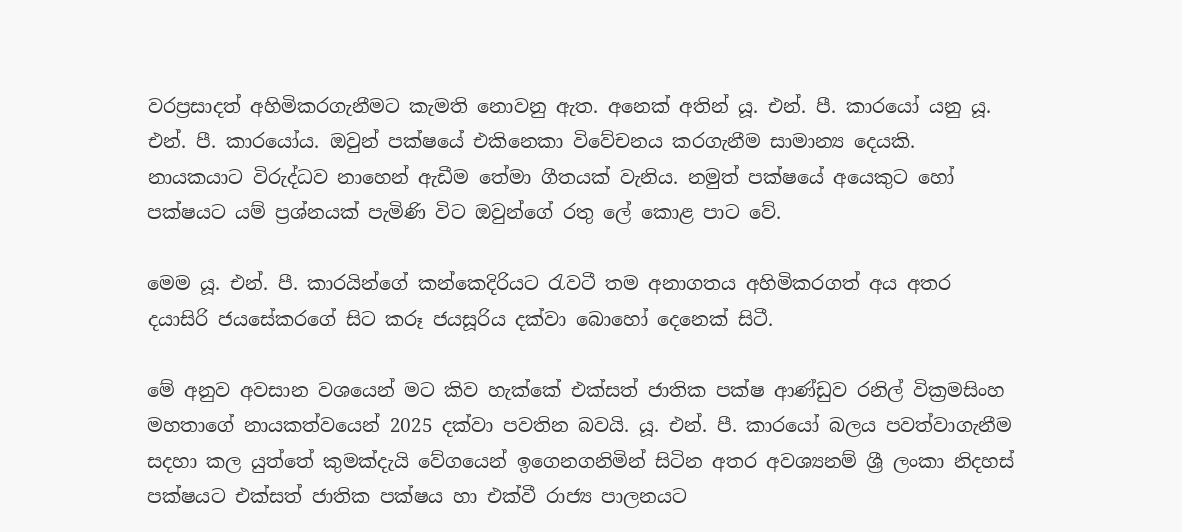වරප්‍රසාදත් අහිමිකරගැනීමට කැමති නොවනු ඇත. අනෙක් අතින් යූ. එන්. පී. කාරයෝ යනු යූ. එන්. පී. කාරයෝය. ඔවුන් පක්ෂයේ එකිනෙකා විවේචනය කරගැනීම සාමාන්‍ය දෙයකි. නායකයාට විරුද්ධව නාහෙන් ඇඩීම තේමා ගීතයක් වැනිය. නමුත් පක්ෂයේ අයෙකුට හෝ පක්ෂයට යම් ප්‍රශ්නයක් පැමිණි විට ඔවුන්ගේ රතු ලේ කොළ පාට වේ.

මෙම යූ. එන්. පී. කාරයින්ගේ කන්කෙදිරියට රැවටී තම අනාගතය අහිමිකරගත් අය අතර දයාසිරි ජයසේකරගේ සිට කරූ ජයසූරිය දක්වා බොහෝ දෙනෙක් සිටී.

මේ අනුව අවසාන වශයෙන් මට කිව හැක්කේ එක්සත් ජාතික පක්ෂ ආණ්ඩුව රනිල් වික්‍රමසිංහ මහතාගේ නායකත්වයෙන් 2025 දක්වා පවතින බවයි. යූ. එන්. පී. කාරයෝ බලය පවත්වාගැනීම සදහා කල යුත්තේ කුමක්දැයි වේගයෙන් ඉගෙනගනිමින් සිටින අතර අවශ්‍යනම් ශ්‍රී ලංකා නිදහස් පක්ෂයට එක්සත් ජාතික පක්ෂය හා එක්වී රාජ්‍ය පාලනයට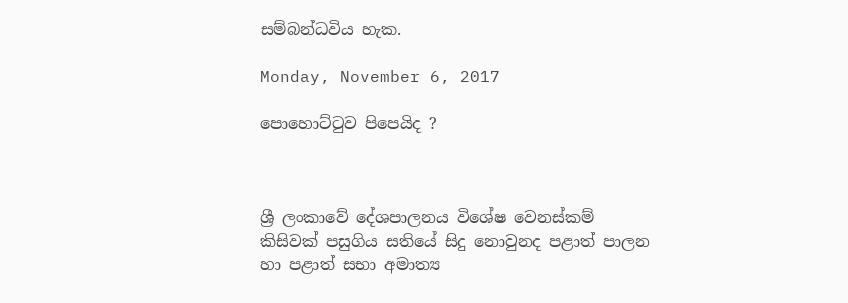සම්බන්ධවිය හැක.

Monday, November 6, 2017

පොහොට්ටුව පිපෙයිද ?



ශ්‍රී ලංකාවේ දේශපාලනය විශේෂ වෙනස්කම් කිසිවක් පසුගිය සතියේ සිදු නොවුනද පළාත් පාලන හා පළාත් සභා අමාත්‍ය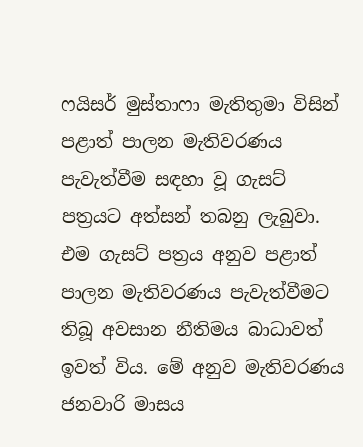ෆයිසර් මුස්තාෆා මැතිතුමා විසින් පළාත් පාලන මැතිවරණය පැවැත්වීම සඳහා වූ ගැසට් පත්‍රයට අත්සන් තබනු ලැබුවා. එම ගැසට් පත්‍රය අනුව පළාත් පාලන මැතිවරණය පැවැත්වීමට තිබූ අවසාන නීතිමය බාධාවත් ඉවත් විය. මේ අනුව මැතිවරණය ජනවාරි මාසය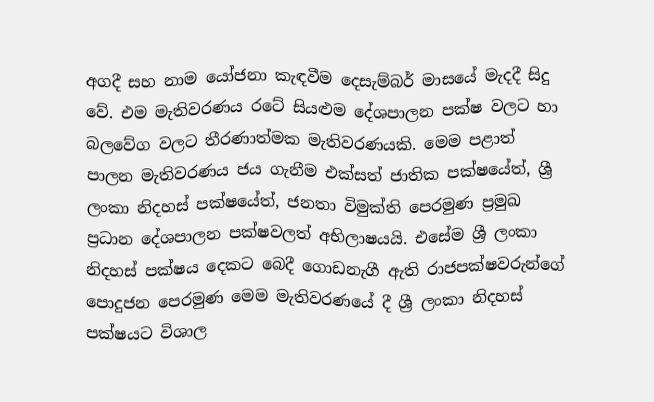අගදී සහ නාම යෝජනා කැඳවීම දෙසැම්බර් මාසයේ මැදදී සිදු වේ. එම මැතිවරණය රටේ සියළුම දේශපාලන පක්ෂ වලට හා බලවේග වලට තීරණාත්මක මැතිවරණයකි. මෙම පළාත් පාලන මැතිවරණය ජය ගැනීම එක්සත් ජාතික පක්ෂයේත්, ශ්‍රී ලංකා නිදහස් පක්ෂයේත්, ජනතා විමුක්ති පෙරමුණ ප්‍රමුඛ ප්‍රධාන දේශපාලන පක්ෂවලත් අභිලාෂයයි. එසේම ශ්‍රී ලංකා නිදහස් පක්ෂය දෙකට බෙදී ගොඩනැගී ඇති රාජපක්ෂවරුන්ගේ පොදුජන පෙරමුණ මෙම මැතිවරණයේ දී ශ්‍රී ලංකා නිදහස් පක්ෂයට විශාල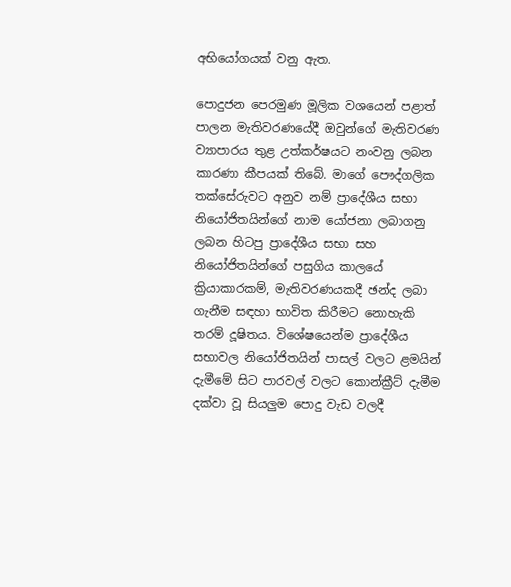අභියෝගයක් වනු ඇත.

පොදුජන පෙරමුණ මූලික වශයෙන් පළාත් පාලන මැතිවරණයේදී ඔවුන්ගේ මැතිවරණ ව්‍යාපාරය තුළ උත්කර්ෂයට නංවනු ලබන කාරණා කීපයක් තිබේ. මාගේ පෞද්ගලික තක්සේරුවට අනුව නම් ප්‍රාදේශීය සභා නියෝජිතයින්ගේ නාම යෝජනා ලබාගනු ලබන හිටපු ප්‍රාදේශීය සභා සහ නියෝජිතයින්ගේ පසුගිය කාලයේ ක්‍රියාකාරකම්, මැතිවරණයකදී ඡන්ද ලබා ගැනීම සඳහා භාවිත කිරීමට නොහැකි තරම් දූෂිතය. විශේෂයෙන්ම ප්‍රාදේශීය සභාවල නියෝජිතයින් පාසල් වලට ළමයින් දැමීමේ සිට පාරවල් වලට කොන්ක්‍රීට් දැමීම දක්වා වූ සියලුම පොදු වැඩ වලදී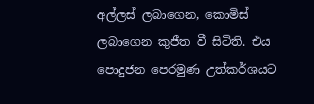අල්ලස් ලබාගෙන, කොමිස් ලබාගෙන කුජීත වී සිටිති. එය පොදුජන පෙරමුණ උත්කර්ශයට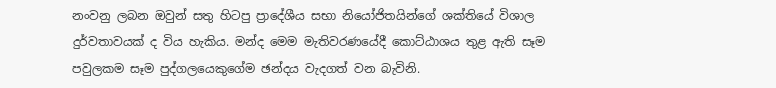නංවනු ලබන ඔවුන් සතු හිටපු ප්‍රාදේශීය සභා නියෝජිතයින්ගේ ශක්තියේ විශාල දුර්වතාවයක් ද විය හැකිය. මන්ද මෙම මැතිවරණයේදී කොට්ඨාශය තුළ ඇති සෑම පවුලකම සෑම පුද්ගලයෙකුගේම ඡන්දය වැදගත් වන බැවිනි.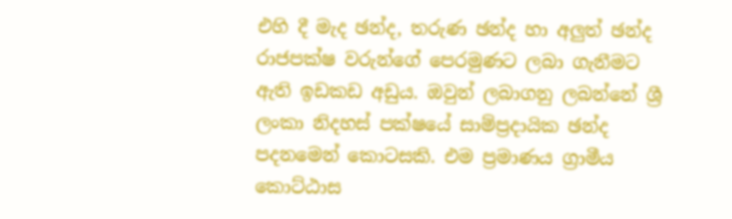එහි දී මැද ඡන්ද, තරුණ ඡන්ද හා අලුත් ඡන්ද රාජපක්ෂ වරුන්ගේ පෙරමුණට ලබා ගැනීමට ඇති ඉඩකඩ අඩුය. ඔවුන් ලබාගනු ලබන්නේ ශ්‍රී ලංකා නිදහස් පක්ෂයේ සාම්ප්‍රදායික ඡන්ද පදනමෙන් කොටසකි. එම ප්‍රමාණය ග්‍රාමීය
කොට්ඨාස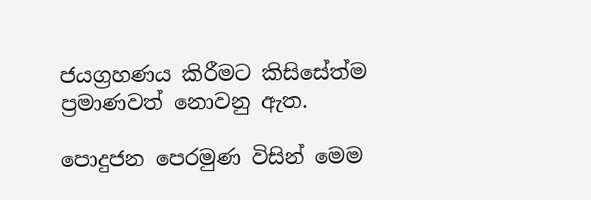ජයග්‍රහණය කිරීමට කිසිසේත්ම ප්‍රමාණවත් නොවනු ඇත.

පොදුජන පෙරමුණ විසින් මෙම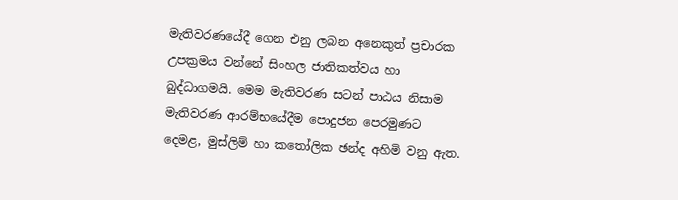මැතිවරණයේදී ගෙන එනු ලබන අනෙකුත් ප්‍රචාරක උපක්‍රමය වන්නේ සිංහල ජාතිකත්වය හා බුද්ධාගමයි. මෙම මැතිවරණ සටන් පාඨය නිසාම මැතිවරණ ආරම්භයේදීම පොදුජන පෙරමුණට දෙමළ, මුස්ලිම් හා කතෝලික ඡන්ද අහිමි වනු ඇත.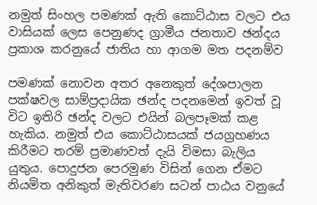නමුත් සිංහල පමණක් ඇති කොට්ඨාස වලට එය වාසියක් ලෙස පෙනුණද ග්‍රාමීය ජනතාව ඡන්දය ප්‍රකාශ කරනුයේ ජාතිය හා ආගම මත පදනම්ව

පමණක් නොවන අතර අනෙකුත් දේශපාලන පක්ෂවල සාම්ප්‍රදායික ඡන්ද පදනමෙන් ඉවත් වූ විට ඉතිරි ඡන්ද වලට එයින් බලපෑමක් කළ හැකිය. නමුත් එය කොට්ඨාසයක් ජයග්‍රහණය කිරීමට තරම් ප්‍රමාණවත් දැයි විමසා බැලිය යුතුය. පොදුජන පෙරමුණ විසින් ගෙන ඒමට නියමිත අනිකුත් මැතිවරණ සටන් පාඨය වනුයේ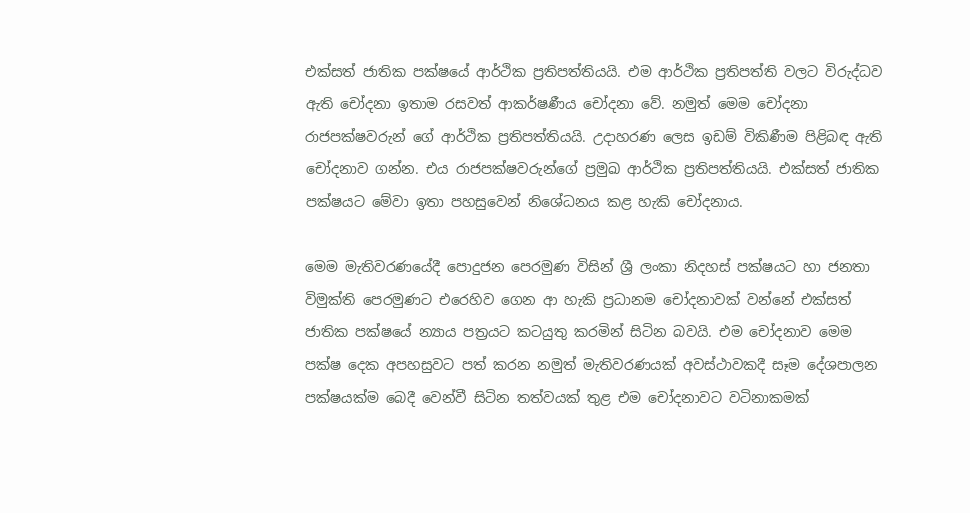එක්සත් ජාතික පක්ෂයේ ආර්ථික ප්‍රතිපත්තියයි. එම ආර්ථික ප්‍රතිපත්ති වලට විරුද්ධව ඇති චෝදනා ඉතාම රසවත් ආකර්ෂණීය චෝදනා වේ. නමුත් මෙම චෝදනා රාජපක්ෂවරුන් ගේ ආර්ථික ප්‍රතිපත්තියයි. උදාහරණ ලෙස ඉඩම් විකිණීම පිළිබඳ ඇති චෝදනාව ගන්න. එය රාජපක්ෂවරුන්ගේ ප්‍රමුඛ ආර්ථික ප්‍රතිපත්තියයි. එක්සත් ජාතික පක්ෂයට මේවා ඉතා පහසුවෙන් නිශේධනය කළ හැකි චෝදනාය.

මෙම මැතිවරණයේදී පොදුජන පෙරමුණ විසින් ශ්‍රී ලංකා නිදහස් පක්ෂයට හා ජනතා විමුක්ති පෙරමුණට එරෙහිව ගෙන ආ හැකි ප්‍රධානම චෝදනාවක් වන්නේ එක්සත් ජාතික පක්ෂයේ න්‍යාය පත්‍රයට කටයුතු කරමින් සිටින බවයි. එම චෝදනාව මෙම පක්ෂ දෙක අපහසුවට පත් කරන නමුත් මැතිවරණයක් අවස්ථාවකදී සෑම දේශපාලන පක්ෂයක්ම බෙදී වෙන්වී සිටින තත්වයක් තුළ එම චෝදනාවට වටිනාකමක්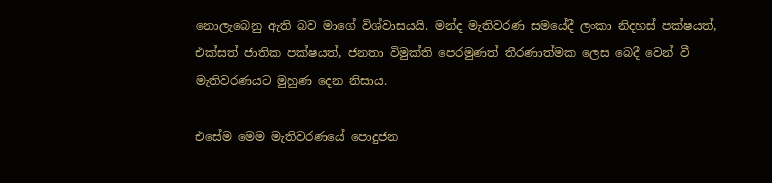නොලැබෙනු ඇති බව මාගේ විශ්වාසයයි. මන්ද මැතිවරණ සමයේදී ලංකා නිදහස් පක්ෂයත්, එක්සත් ජාතික පක්ෂයත්, ජනතා විමුක්ති පෙරමුණත් තීරණාත්මක ලෙස බෙදී වෙන් වී මැතිවරණයට මුහුණ දෙන නිසාය.

එසේම මෙම මැතිවරණයේ පොදුජන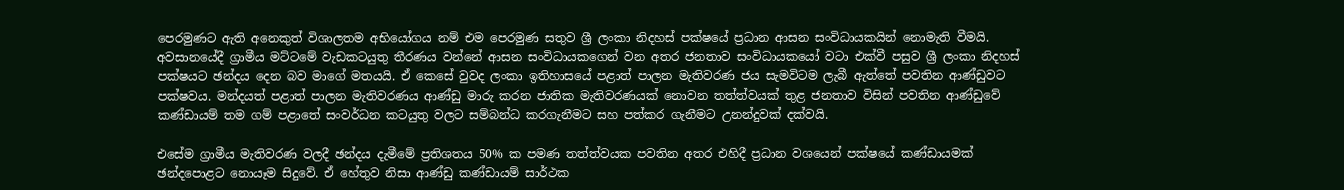පෙරමුණට ඇති අනෙකුත් විශාලතම අභියෝගය නම් එම පෙරමුණ සතුව ශ්‍රී ලංකා නිදහස් පක්ෂයේ ප්‍රධාන ආසන සංවිධායකයින් නොමැති වීමයි. අවසානයේදී ග්‍රාමීය මට්ටමේ වැඩකටයුතු තීරණය වන්නේ ආසන සංවිධායකගෙන් වන අතර ජනතාව සංවිධායකයෝ වටා එක්වී පසුව ශ්‍රී ලංකා නිදහස් පක්ෂයට ඡන්දය දෙන බව මාගේ මතයයි. ඒ කෙසේ වුවද ලංකා ඉතිහාසයේ පළාත් පාලන මැතිවරණ ජය සැමවිටම ලැබී ඇත්තේ පවතින ආණ්ඩුවට පක්ෂවය. මන්දයත් පළාත් පාලන මැතිවරණය ආණ්ඩු මාරු කරන ජාතික මැතිවරණයක් නොවන තත්ත්වයක් තුළ ජනතාව විසින් පවතින ආණ්ඩුවේ කණ්ඩායම් තම ගම් පළාතේ සංවර්ධන කටයුතු වලට සම්බන්ධ කරගැනීමට සහ පත්කර ගැනීමට උනන්දුවක් දක්වයි.

එසේම ග්‍රාමීය මැතිවරණ වලදී ඡන්දය දැමීමේ ප්‍රතිශතය 50% ක පමණ තත්ත්වයක පවතින අතර එහිදී ප්‍රධාන වශයෙන් පක්ෂයේ කණ්ඩායමක් ඡන්දපොළට නොයෑම සිදුවේ. ඒ හේතුව නිසා ආණ්ඩු කණ්ඩායම් සාර්ථක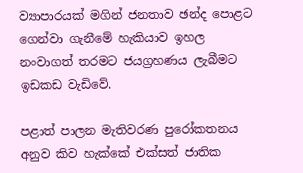ව්‍යාපාරයක් මගින් ජනතාව ඡන්ද පොළට ගෙන්වා ගැනීමේ හැකියාව ඉහල නංවාගත් තරමට ජයග්‍රහණය ලැබීමට ඉඩකඩ වැඩිවේ.

පළාත් පාලන මැතිවරණ පුරෝකතනය අනුව කිව හැක්කේ එක්සත් ජාතික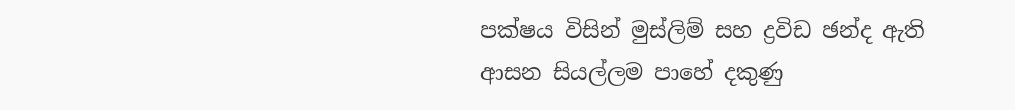පක්ෂය විසින් මුස්ලිම් සහ ද්‍රවිඩ ඡන්ද ඇති ආසන සියල්ලම පාහේ දකුණු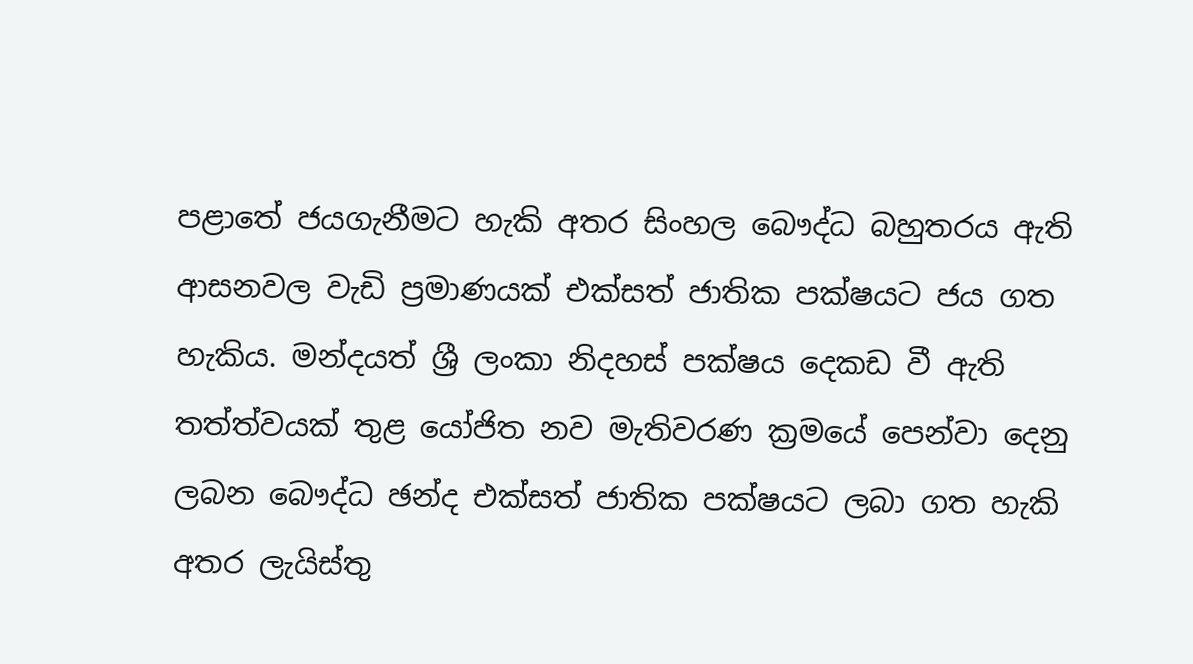පළාතේ ජයගැනීමට හැකි අතර සිංහල බෞද්ධ බහුතරය ඇති ආසනවල වැඩි ප්‍රමාණයක් එක්සත් ජාතික පක්ෂයට ජය ගත හැකිය. මන්දයත් ශ්‍රී ලංකා නිදහස් පක්ෂය දෙකඩ වී ඇති තත්ත්වයක් තුළ යෝජිත නව මැතිවරණ ක්‍රමයේ පෙන්වා දෙනු ලබන බෞද්ධ ඡන්ද එක්සත් ජාතික පක්ෂයට ලබා ගත හැකි අතර ලැයිස්තු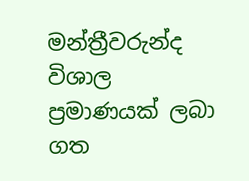මන්ත්‍රීවරුන්ද විශාල ප්‍රමාණයක් ලබා ගත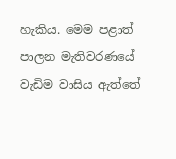හැකිය. මෙම පළාත් පාලන මැතිවරණයේ වැඩිම වාසිය ඇත්තේ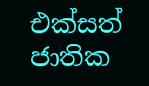එක්සත් ජාතික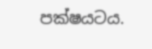පක්ෂයටය.